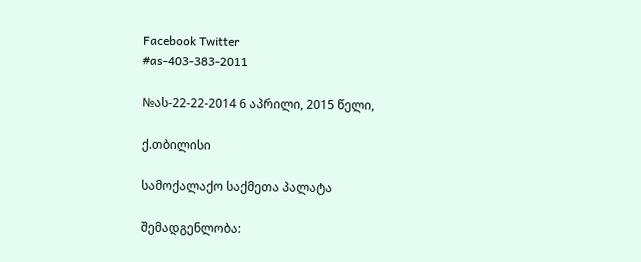Facebook Twitter
#as-403-383-2011

№ას-22-22-2014 6 აპრილი, 2015 წელი,

ქ.თბილისი

სამოქალაქო საქმეთა პალატა

შემადგენლობა: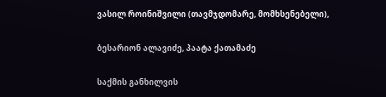ვასილ როინიშვილი (თავმჯდომარე, მომხსენებელი),

ბესარიონ ალავიძე, პაატა ქათამაძე

საქმის განხილვის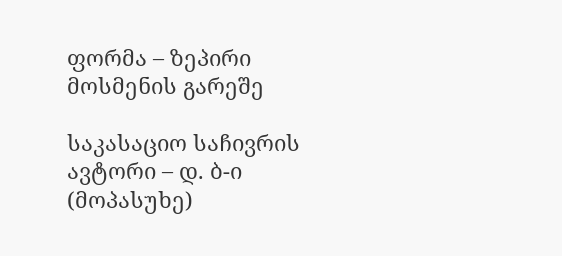ფორმა – ზეპირი მოსმენის გარეშე

საკასაციო საჩივრის ავტორი – დ. ბ-ი (მოპასუხე)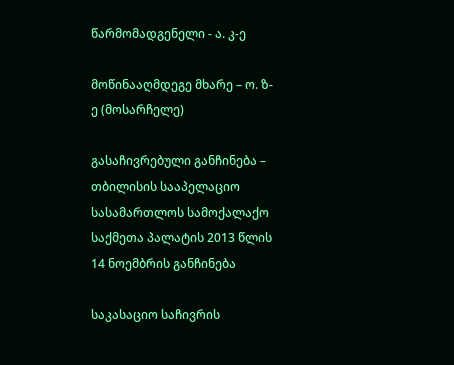წარმომადგენელი - ა. კ-ე

მოწინააღმდეგე მხარე – ო. ზ-ე (მოსარჩელე)

გასაჩივრებული განჩინება – თბილისის სააპელაციო სასამართლოს სამოქალაქო საქმეთა პალატის 2013 წლის 14 ნოემბრის განჩინება

საკასაციო საჩივრის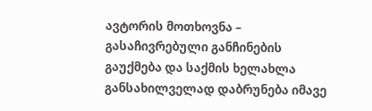ავტორის მოთხოვნა – გასაჩივრებული განჩინების გაუქმება და საქმის ხელახლა განსახილველად დაბრუნება იმავე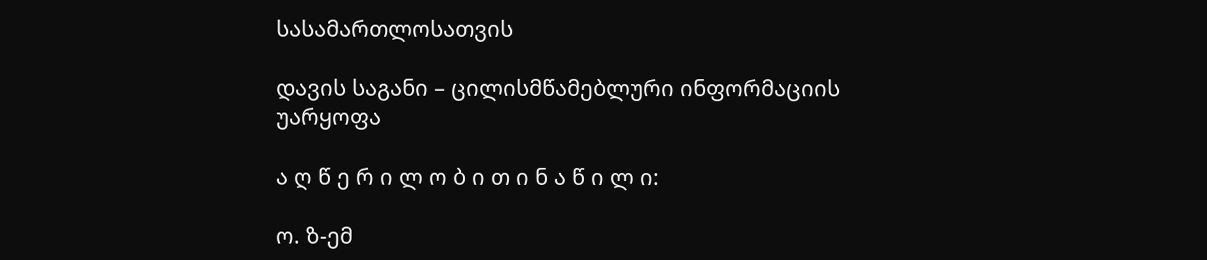სასამართლოსათვის

დავის საგანი – ცილისმწამებლური ინფორმაციის უარყოფა

ა ღ წ ე რ ი ლ ო ბ ი თ ი ნ ა წ ი ლ ი:

ო. ზ-ემ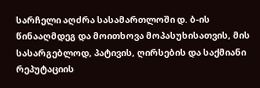სარჩელი აღძრა სასამართლოში დ. ბ-ის წინააღმდეგ და მოითხოვა მოპასუხისათვის, მის სასარგებლოდ, პატივის, ღირსების და საქმიანი რეპუტაციის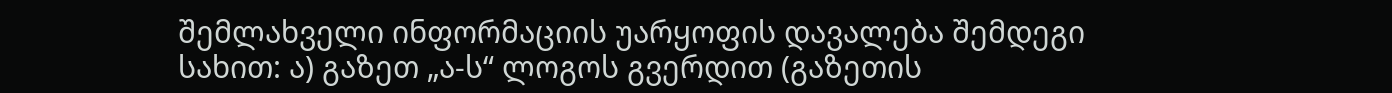შემლახველი ინფორმაციის უარყოფის დავალება შემდეგი სახით: ა) გაზეთ „ა-ს“ ლოგოს გვერდით (გაზეთის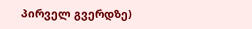პირველ გვერდზე)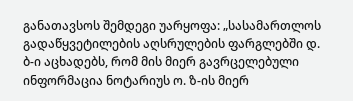განათავსოს შემდეგი უარყოფა: „სასამართლოს გადაწყვეტილების აღსრულების ფარგლებში დ. ბ-ი აცხადებს, რომ მის მიერ გავრცელებული ინფორმაცია ნოტარიუს ო. ზ-ის მიერ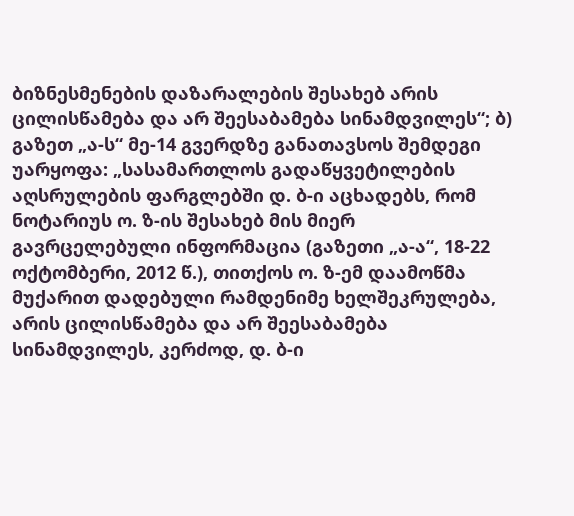ბიზნესმენების დაზარალების შესახებ არის ცილისწამება და არ შეესაბამება სინამდვილეს“; ბ) გაზეთ „ა-ს“ მე-14 გვერდზე განათავსოს შემდეგი უარყოფა: „სასამართლოს გადაწყვეტილების აღსრულების ფარგლებში დ. ბ-ი აცხადებს, რომ ნოტარიუს ო. ზ-ის შესახებ მის მიერ გავრცელებული ინფორმაცია (გაზეთი „ა-ა“, 18-22 ოქტომბერი, 2012 წ.), თითქოს ო. ზ-ემ დაამოწმა მუქარით დადებული რამდენიმე ხელშეკრულება, არის ცილისწამება და არ შეესაბამება სინამდვილეს, კერძოდ, დ. ბ-ი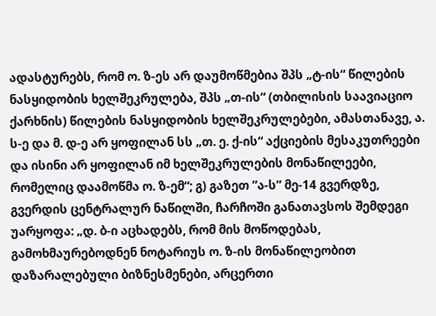ადასტურებს, რომ ო. ზ-ეს არ დაუმოწმებია შპს „ტ-ის“ წილების ნასყიდობის ხელშეკრულება, შპს „თ-ის“ (თბილისის საავიაციო ქარხნის) წილების ნასყიდობის ხელშეკრულებები, ამასთანავე, ა. ს-ე და მ. დ-ე არ ყოფილან სს „თ. ე. ქ-ის“ აქციების მესაკუთრეები და ისინი არ ყოფილან იმ ხელშეკრულების მონაწილეები, რომელიც დაამოწმა ო. ზ-ემ“; გ) გაზეთ ”ა-ს” მე-14 გვერდზე, გვერდის ცენტრალურ ნაწილში, ჩარჩოში განათავსოს შემდეგი უარყოფა: „დ. ბ-ი აცხადებს, რომ მის მოწოდებას, გამოხმაურებოდნენ ნოტარიუს ო. ზ-ის მონაწილეობით დაზარალებული ბიზნესმენები, არცერთი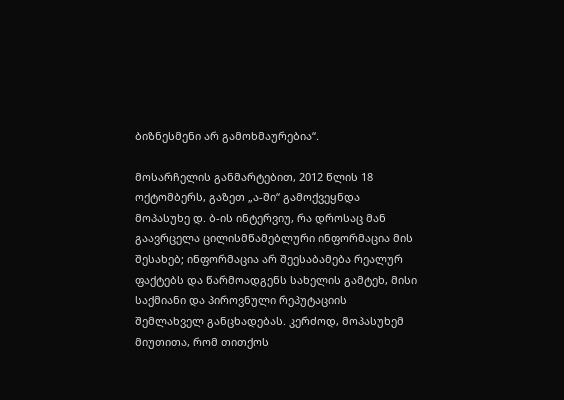ბიზნესმენი არ გამოხმაურებია“.

მოსარჩელის განმარტებით, 2012 წლის 18 ოქტომბერს, გაზეთ „ა-ში“ გამოქვეყნდა მოპასუხე დ. ბ-ის ინტერვიუ, რა დროსაც მან გაავრცელა ცილისმწამებლური ინფორმაცია მის შესახებ; ინფორმაცია არ შეესაბამება რეალურ ფაქტებს და წარმოადგენს სახელის გამტეხ, მისი საქმიანი და პიროვნული რეპუტაციის შემლახველ განცხადებას. კერძოდ, მოპასუხემ მიუთითა, რომ თითქოს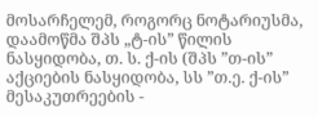მოსარჩელემ, როგორც ნოტარიუსმა, დაამოწმა შპს „ტ-ის” წილის ნასყიდობა, თ. ს. ქ-ის (შპს ”თ-ის” აქციების ნასყიდობა, სს ”თ.ე. ქ-ის” მესაკუთრეების -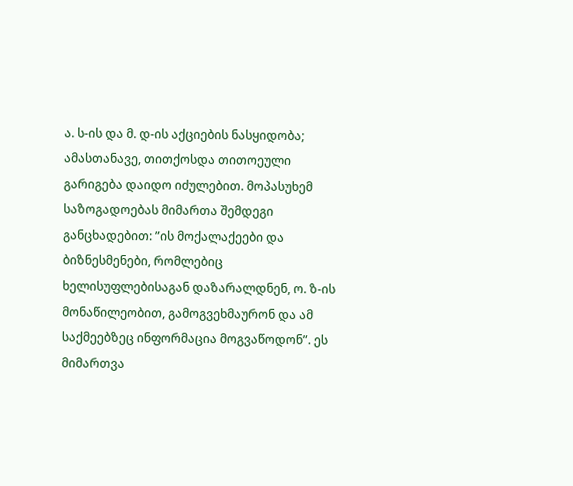ა. ს-ის და მ. დ-ის აქციების ნასყიდობა; ამასთანავე, თითქოსდა თითოეული გარიგება დაიდო იძულებით. მოპასუხემ საზოგადოებას მიმართა შემდეგი განცხადებით: ”ის მოქალაქეები და ბიზნესმენები, რომლებიც ხელისუფლებისაგან დაზარალდნენ, ო. ზ-ის მონაწილეობით, გამოგვეხმაურონ და ამ საქმეებზეც ინფორმაცია მოგვაწოდონ”. ეს მიმართვა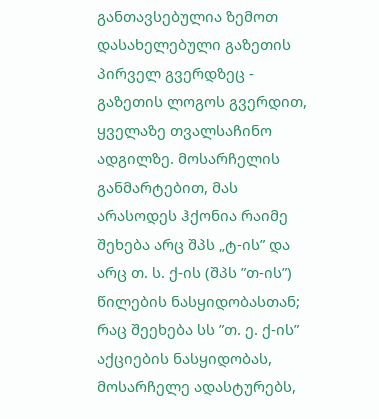განთავსებულია ზემოთ დასახელებული გაზეთის პირველ გვერდზეც - გაზეთის ლოგოს გვერდით, ყველაზე თვალსაჩინო ადგილზე. მოსარჩელის განმარტებით, მას არასოდეს ჰქონია რაიმე შეხება არც შპს „ტ-ის” და არც თ. ს. ქ-ის (შპს ”თ-ის”) წილების ნასყიდობასთან; რაც შეეხება სს ”თ. ე. ქ-ის” აქციების ნასყიდობას, მოსარჩელე ადასტურებს,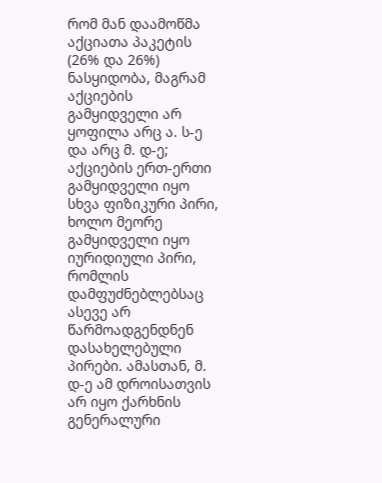რომ მან დაამოწმა აქციათა პაკეტის (26% და 26%) ნასყიდობა, მაგრამ აქციების გამყიდველი არ ყოფილა არც ა. ს-ე და არც მ. დ-ე; აქციების ერთ-ერთი გამყიდველი იყო სხვა ფიზიკური პირი, ხოლო მეორე გამყიდველი იყო იურიდიული პირი, რომლის დამფუძნებლებსაც ასევე არ წარმოადგენდნენ დასახელებული პირები. ამასთან, მ. დ-ე ამ დროისათვის არ იყო ქარხნის გენერალური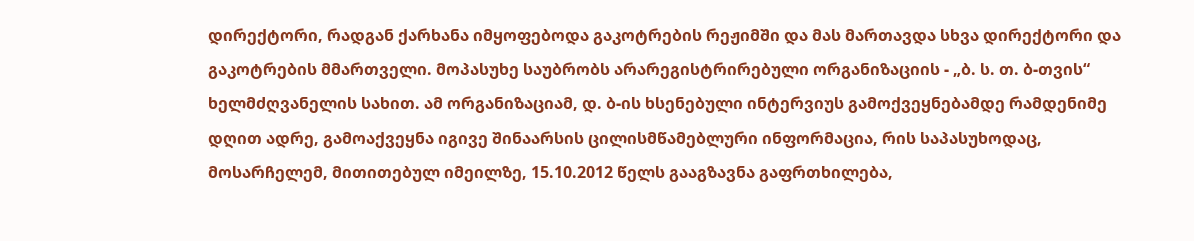დირექტორი, რადგან ქარხანა იმყოფებოდა გაკოტრების რეჟიმში და მას მართავდა სხვა დირექტორი და გაკოტრების მმართველი. მოპასუხე საუბრობს არარეგისტრირებული ორგანიზაციის - „ბ. ს. თ. ბ-თვის“ ხელმძღვანელის სახით. ამ ორგანიზაციამ, დ. ბ-ის ხსენებული ინტერვიუს გამოქვეყნებამდე რამდენიმე დღით ადრე, გამოაქვეყნა იგივე შინაარსის ცილისმწამებლური ინფორმაცია, რის საპასუხოდაც, მოსარჩელემ, მითითებულ იმეილზე, 15.10.2012 წელს გააგზავნა გაფრთხილება,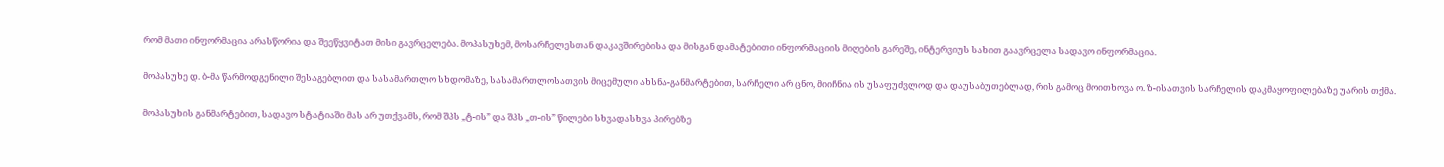რომ მათი ინფორმაცია არასწორია და შეეწყვიტათ მისი გავრცელება. მოპასუხემ, მოსარჩელესთან დაკავშირებისა და მისგან დამატებითი ინფორმაციის მიღების გარეშე, ინტერვიუს სახით გაავრცელა სადავო ინფორმაცია.

მოპასუხე დ. ბ-მა წარმოდგენილი შესაგებლით და სასამართლო სხდომაზე, სასამართლოსათვის მიცემული ახსნა-განმარტებით, სარჩელი არ ცნო, მიიჩნია ის უსაფუძვლოდ და დაუსაბუთებლად, რის გამოც მოითხოვა ო. ზ-ისათვის სარჩელის დაკმაყოფილებაზე უარის თქმა.

მოპასუხის განმარტებით, სადავო სტატიაში მას არ უთქვამს, რომ შპს „ტ-ის” და შპს „თ-ის” წილები სხვადასხვა პირებზე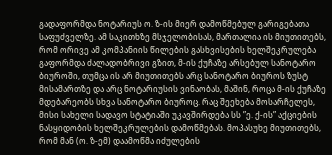გადაფორმდა ნოტარიუს ო. ზ-ის მიერ დამოწმებულ გარიგებათა საფუძველზე. ამ საკითხზე მსჯელობისას, მართალია ის მიუთითებს, რომ ორივე ამ კომპანიის წილების გასხვისების ხელშეკრულება გაფორმდა ძალადობრივი გზით, მ-ის ქუჩაზე არსებულ სანოტარო ბიუროში, თუმცა ის არ მიუთითებს არც სანოტარო ბიუროს ზუსტ მისამართზე და არც ნოტარიუსის ვინაობას, მაშინ, როცა მ-ის ქუჩაზე მდებარეობს სხვა სანოტარო ბიუროც. რაც შეეხება მოსარჩელეს, მისი სახელი სადავო სტატიაში უკავშირდება სს ”ე. ქ-ის” აქციების ნასყიდობის ხელშეკრულების დამოწმებას. მოპასუხე მიუთითებს, რომ მან (ო. ზ-ემ) დაამოწმა იძულების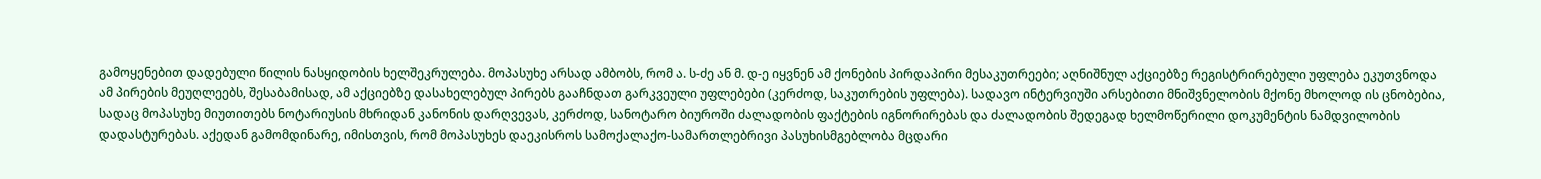გამოყენებით დადებული წილის ნასყიდობის ხელშეკრულება. მოპასუხე არსად ამბობს, რომ ა. ს-ძე ან მ. დ-ე იყვნენ ამ ქონების პირდაპირი მესაკუთრეები; აღნიშნულ აქციებზე რეგისტრირებული უფლება ეკუთვნოდა ამ პირების მეუღლეებს, შესაბამისად, ამ აქციებზე დასახელებულ პირებს გააჩნდათ გარკვეული უფლებები (კერძოდ, საკუთრების უფლება). სადავო ინტერვიუში არსებითი მნიშვნელობის მქონე მხოლოდ ის ცნობებია, სადაც მოპასუხე მიუთითებს ნოტარიუსის მხრიდან კანონის დარღვევას, კერძოდ, სანოტარო ბიუროში ძალადობის ფაქტების იგნორირებას და ძალადობის შედეგად ხელმოწერილი დოკუმენტის ნამდვილობის დადასტურებას. აქედან გამომდინარე, იმისთვის, რომ მოპასუხეს დაეკისროს სამოქალაქო-სამართლებრივი პასუხისმგებლობა მცდარი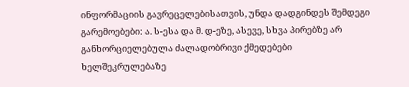ინფორმაციის გავრეცელებისათვის, უნდა დადგინდეს შემდეგი გარემოებები: ა. ს-ესა და მ. დ-ეზე, ასევე, სხვა პირებზე არ განხორციელებულა ძალადობრივი ქმედებები ხელშეკრულებაზე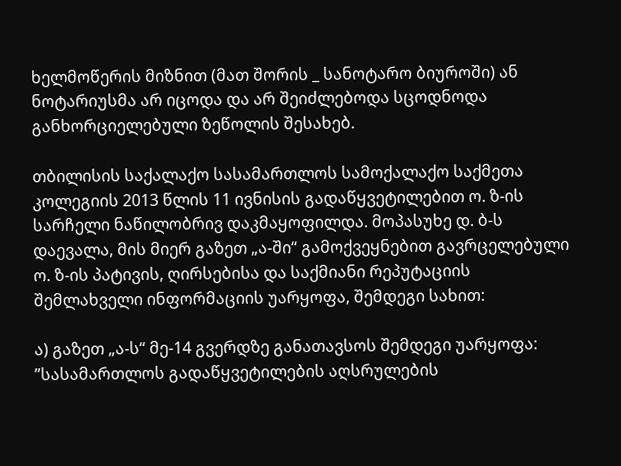ხელმოწერის მიზნით (მათ შორის _ სანოტარო ბიუროში) ან ნოტარიუსმა არ იცოდა და არ შეიძლებოდა სცოდნოდა განხორციელებული ზეწოლის შესახებ.

თბილისის საქალაქო სასამართლოს სამოქალაქო საქმეთა კოლეგიის 2013 წლის 11 ივნისის გადაწყვეტილებით ო. ზ-ის სარჩელი ნაწილობრივ დაკმაყოფილდა. მოპასუხე დ. ბ-ს დაევალა, მის მიერ გაზეთ „ა-ში“ გამოქვეყნებით გავრცელებული ო. ზ-ის პატივის, ღირსებისა და საქმიანი რეპუტაციის შემლახველი ინფორმაციის უარყოფა, შემდეგი სახით:

ა) გაზეთ „ა-ს“ მე-14 გვერდზე განათავსოს შემდეგი უარყოფა: ”სასამართლოს გადაწყვეტილების აღსრულების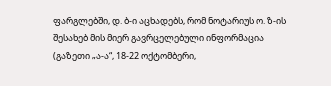ფარგლებში, დ. ბ-ი აცხადებს, რომ ნოტარიუს ო. ზ-ის შესახებ მის მიერ გავრცელებული ინფორმაცია (გაზეთი „ა-ა“, 18-22 ოქტომბერი,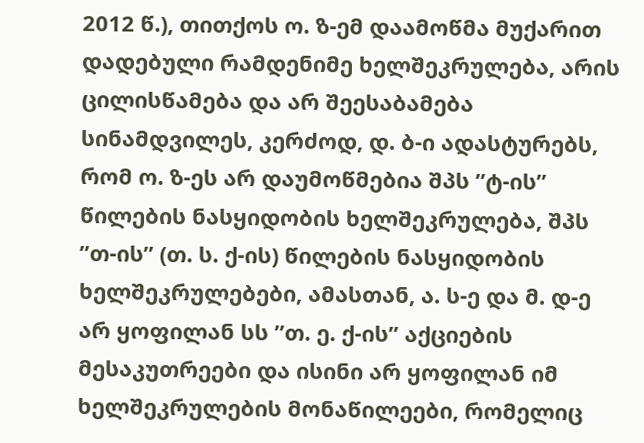2012 წ.), თითქოს ო. ზ-ემ დაამოწმა მუქარით დადებული რამდენიმე ხელშეკრულება, არის ცილისწამება და არ შეესაბამება სინამდვილეს, კერძოდ, დ. ბ-ი ადასტურებს, რომ ო. ზ-ეს არ დაუმოწმებია შპს ”ტ-ის” წილების ნასყიდობის ხელშეკრულება, შპს ”თ-ის” (თ. ს. ქ-ის) წილების ნასყიდობის ხელშეკრულებები, ამასთან, ა. ს-ე და მ. დ-ე არ ყოფილან სს ”თ. ე. ქ-ის” აქციების მესაკუთრეები და ისინი არ ყოფილან იმ ხელშეკრულების მონაწილეები, რომელიც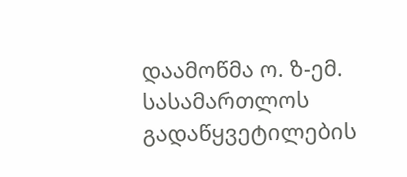დაამოწმა ო. ზ-ემ. სასამართლოს გადაწყვეტილების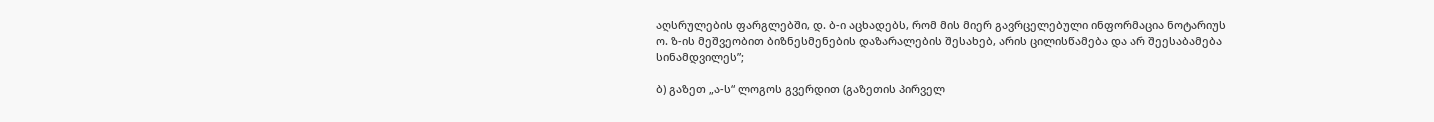აღსრულების ფარგლებში, დ. ბ-ი აცხადებს, რომ მის მიერ გავრცელებული ინფორმაცია ნოტარიუს ო. ზ-ის მეშვეობით ბიზნესმენების დაზარალების შესახებ, არის ცილისწამება და არ შეესაბამება სინამდვილეს”;

ბ) გაზეთ „ა-ს“ ლოგოს გვერდით (გაზეთის პირველ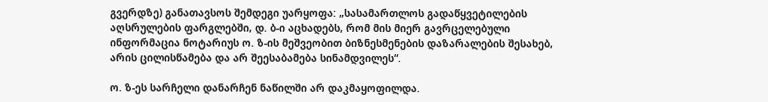გვერდზე) განათავსოს შემდეგი უარყოფა: „სასამართლოს გადაწყვეტილების აღსრულების ფარგლებში, დ. ბ-ი აცხადებს, რომ მის მიერ გავრცელებული ინფორმაცია ნოტარიუს ო. ზ-ის მეშვეობით ბიზნესმენების დაზარალების შესახებ, არის ცილისწამება და არ შეესაბამება სინამდვილეს“.

ო. ზ-ეს სარჩელი დანარჩენ ნაწილში არ დაკმაყოფილდა.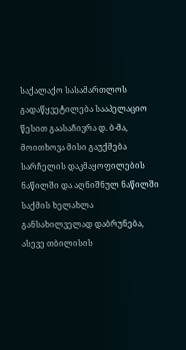საქალაქო სასამართლოს გადაწყვეტილება სააპელაციო წესით გაასაჩივრა დ. ბ-მა, მოითხოვა მისი გაუქმება სარჩელის დაკმაყოფილების ნაწილში და აღნიშნულ ნაწილში საქმის ხელახლა განსახილველად დაბრუნება, ასევე თბილისის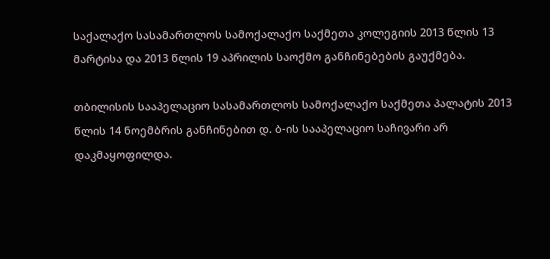საქალაქო სასამართლოს სამოქალაქო საქმეთა კოლეგიის 2013 წლის 13 მარტისა და 2013 წლის 19 აპრილის საოქმო განჩინებების გაუქმება.

თბილისის სააპელაციო სასამართლოს სამოქალაქო საქმეთა პალატის 2013 წლის 14 ნოემბრის განჩინებით დ. ბ-ის სააპელაციო საჩივარი არ დაკმაყოფილდა.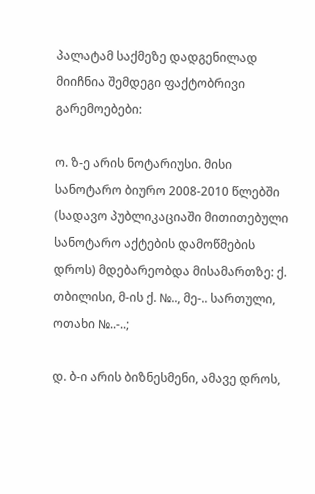პალატამ საქმეზე დადგენილად მიიჩნია შემდეგი ფაქტობრივი გარემოებები:

ო. ზ-ე არის ნოტარიუსი. მისი სანოტარო ბიურო 2008-2010 წლებში (სადავო პუბლიკაციაში მითითებული სანოტარო აქტების დამოწმების დროს) მდებარეობდა მისამართზე: ქ. თბილისი, მ-ის ქ. №.., მე-.. სართული, ოთახი №..-..;

დ. ბ-ი არის ბიზნესმენი, ამავე დროს,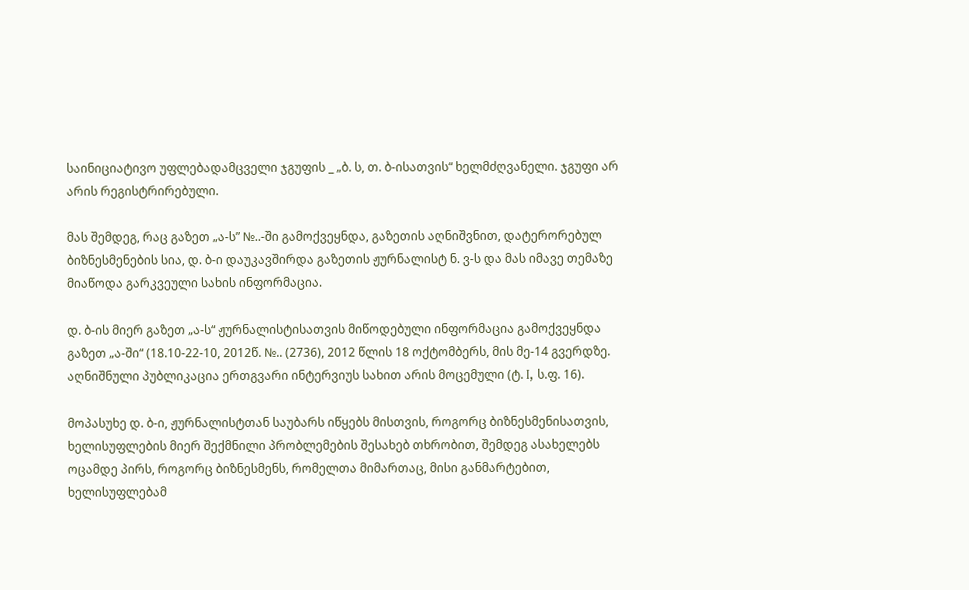საინიციატივო უფლებადამცველი ჯგუფის _ „ბ. ს, თ. ბ-ისათვის“ ხელმძღვანელი. ჯგუფი არ არის რეგისტრირებული.

მას შემდეგ, რაც გაზეთ „ა-ს” №..-ში გამოქვეყნდა, გაზეთის აღნიშვნით, დატერორებულ ბიზნესმენების სია, დ. ბ-ი დაუკავშირდა გაზეთის ჟურნალისტ ნ. ვ-ს და მას იმავე თემაზე მიაწოდა გარკვეული სახის ინფორმაცია.

დ. ბ-ის მიერ გაზეთ „ა-ს“ ჟურნალისტისათვის მიწოდებული ინფორმაცია გამოქვეყნდა გაზეთ „ა-ში“ (18.10-22-10, 2012წ. №.. (2736), 2012 წლის 18 ოქტომბერს, მის მე-14 გვერდზე. აღნიშნული პუბლიკაცია ერთგვარი ინტერვიუს სახით არის მოცემული (ტ. I, ს.ფ. 16).

მოპასუხე დ. ბ-ი, ჟურნალისტთან საუბარს იწყებს მისთვის, როგორც ბიზნესმენისათვის, ხელისუფლების მიერ შექმნილი პრობლემების შესახებ თხრობით, შემდეგ ასახელებს ოცამდე პირს, როგორც ბიზნესმენს, რომელთა მიმართაც, მისი განმარტებით, ხელისუფლებამ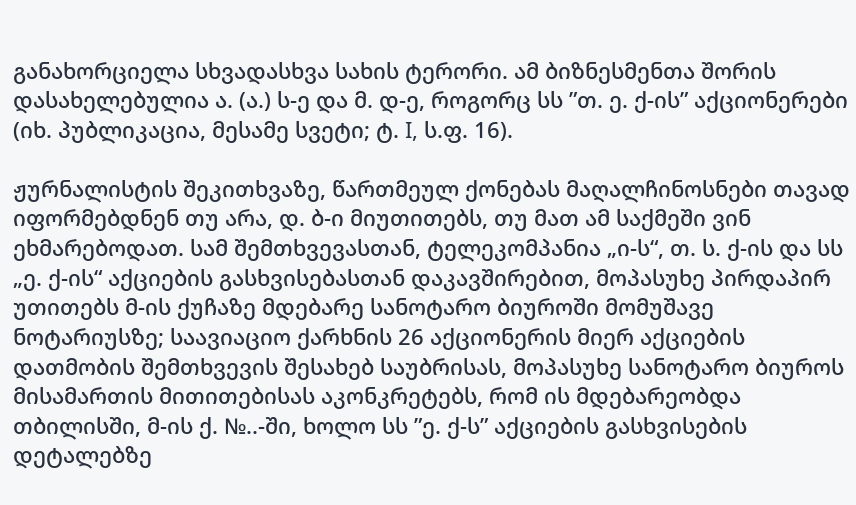განახორციელა სხვადასხვა სახის ტერორი. ამ ბიზნესმენთა შორის დასახელებულია ა. (ა.) ს-ე და მ. დ-ე, როგორც სს ”თ. ე. ქ-ის” აქციონერები (იხ. პუბლიკაცია, მესამე სვეტი; ტ. I, ს.ფ. 16).

ჟურნალისტის შეკითხვაზე, წართმეულ ქონებას მაღალჩინოსნები თავად იფორმებდნენ თუ არა, დ. ბ-ი მიუთითებს, თუ მათ ამ საქმეში ვინ ეხმარებოდათ. სამ შემთხვევასთან, ტელეკომპანია „ი-ს“, თ. ს. ქ-ის და სს „ე. ქ-ის“ აქციების გასხვისებასთან დაკავშირებით, მოპასუხე პირდაპირ უთითებს მ-ის ქუჩაზე მდებარე სანოტარო ბიუროში მომუშავე ნოტარიუსზე; საავიაციო ქარხნის 26 აქციონერის მიერ აქციების დათმობის შემთხვევის შესახებ საუბრისას, მოპასუხე სანოტარო ბიუროს მისამართის მითითებისას აკონკრეტებს, რომ ის მდებარეობდა თბილისში, მ-ის ქ. №..-ში, ხოლო სს ”ე. ქ-ს” აქციების გასხვისების დეტალებზე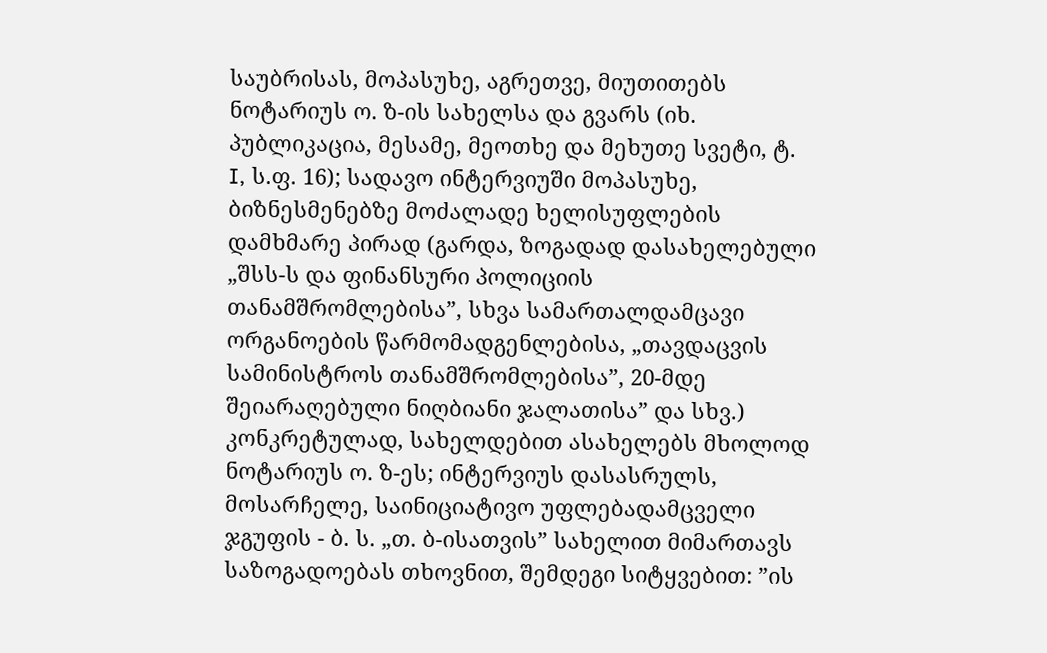საუბრისას, მოპასუხე, აგრეთვე, მიუთითებს ნოტარიუს ო. ზ-ის სახელსა და გვარს (იხ. პუბლიკაცია, მესამე, მეოთხე და მეხუთე სვეტი, ტ. I, ს.ფ. 16); სადავო ინტერვიუში მოპასუხე, ბიზნესმენებზე მოძალადე ხელისუფლების დამხმარე პირად (გარდა, ზოგადად დასახელებული „შსს-ს და ფინანსური პოლიციის თანამშრომლებისა”, სხვა სამართალდამცავი ორგანოების წარმომადგენლებისა, „თავდაცვის სამინისტროს თანამშრომლებისა”, 20-მდე შეიარაღებული ნიღბიანი ჯალათისა” და სხვ.) კონკრეტულად, სახელდებით ასახელებს მხოლოდ ნოტარიუს ო. ზ-ეს; ინტერვიუს დასასრულს, მოსარჩელე, საინიციატივო უფლებადამცველი ჯგუფის - ბ. ს. „თ. ბ-ისათვის” სახელით მიმართავს საზოგადოებას თხოვნით, შემდეგი სიტყვებით: ”ის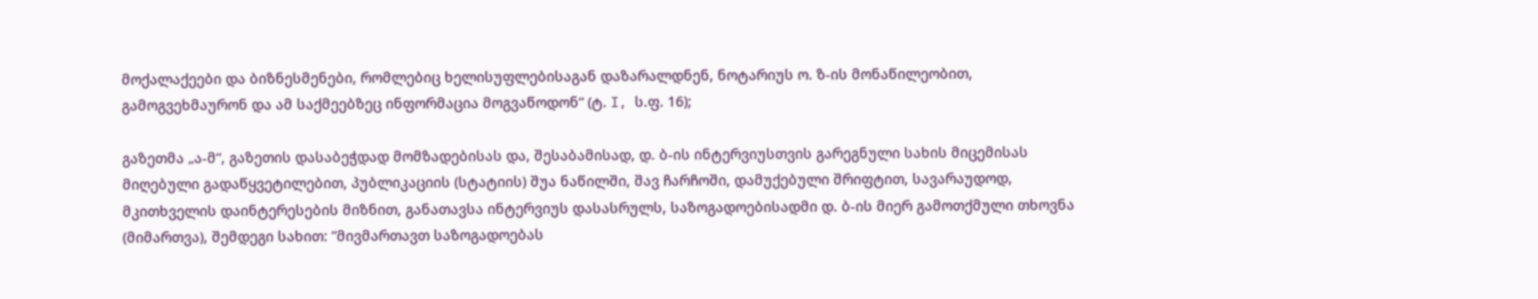მოქალაქეები და ბიზნესმენები, რომლებიც ხელისუფლებისაგან დაზარალდნენ, ნოტარიუს ო. ზ-ის მონაწილეობით, გამოგვეხმაურონ და ამ საქმეებზეც ინფორმაცია მოგვაწოდონ“ (ტ. I, ს.ფ. 16);

გაზეთმა „ა-მ“, გაზეთის დასაბეჭდად მომზადებისას და, შესაბამისად, დ. ბ-ის ინტერვიუსთვის გარეგნული სახის მიცემისას მიღებული გადაწყვეტილებით, პუბლიკაციის (სტატიის) შუა ნაწილში, შავ ჩარჩოში, დამუქებული შრიფტით, სავარაუდოდ, მკითხველის დაინტერესების მიზნით, განათავსა ინტერვიუს დასასრულს, საზოგადოებისადმი დ. ბ-ის მიერ გამოთქმული თხოვნა (მიმართვა), შემდეგი სახით: ”მივმართავთ საზოგადოებას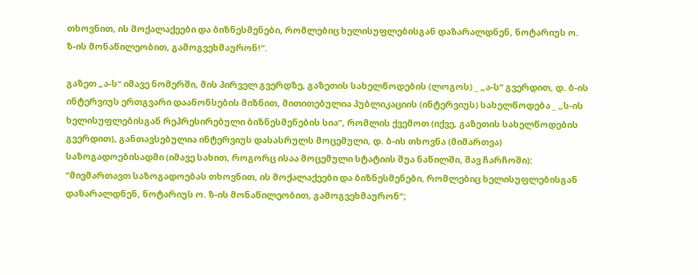თხოვნით, ის მოქალაქეები და ბიზნესმენები, რომლებიც ხელისუფლებისგან დაზარალდნენ, ნოტარიუს ო. ზ-ის მონაწილეობით, გამოგვეხმაურონ!”.

გაზეთ „ა-ს“ იმავე ნომერში, მის პირველ გვერდზე, გაზეთის სახელწოდების (ლოგოს) _ „ა-ს” გვერდით, დ. ბ-ის ინტერვიუს ერთგვარი დაანონსების მიზნით, მითითებულია პუბლიკაციის (ინტერვიუს) სახელწოდება _ „ს-ის ხელისუფლებისგან რეპრესირებული ბიზნესმენების სია”, რომლის ქვემოთ (იქვე, გაზეთის სახელწოდების გვერდით), განთავსებულია ინტერვიუს დასასრულს მოცემული, დ. ბ-ის თხოვნა (მიმართვა) საზოგადოებისადმი (იმავე სახით, როგორც ისაა მოცემული სტატიის შუა ნაწილში, შავ ჩარჩოში): ”მივმართავთ საზოგადოებას თხოვნით, ის მოქალაქეები და ბიზნესმენები, რომლებიც ხელისუფლებისგან დაზარალდნენ, ნოტარიუს ო. ზ-ის მონაწილეობით, გამოგვეხმაურონ”;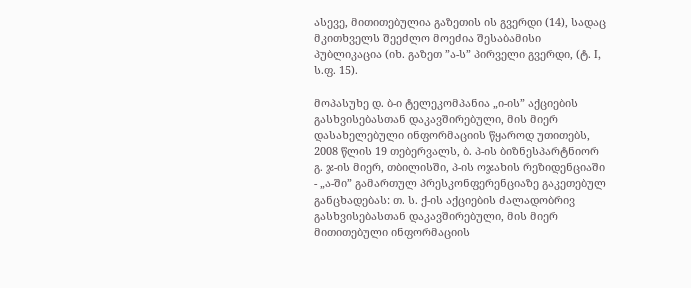ასევე, მითითებულია გაზეთის ის გვერდი (14), სადაც მკითხველს შეეძლო მოეძია შესაბამისი პუბლიკაცია (იხ. გაზეთ ”ა-ს” პირველი გვერდი, (ტ. I, ს.ფ. 15).

მოპასუხე დ. ბ-ი ტელეკომპანია „ი-ის” აქციების გასხვისებასთან დაკავშირებული, მის მიერ დასახელებული ინფორმაციის წყაროდ უთითებს, 2008 წლის 19 თებერვალს, ბ. პ-ის ბიზნესპარტნიორ გ. ჯ-ის მიერ, თბილისში, პ-ის ოჯახის რეზიდენციაში - „ა-ში” გამართულ პრესკონფერენციაზე გაკეთებულ განცხადებას: თ. ს. ქ-ის აქციების ძალადობრივ გასხვისებასთან დაკავშირებული, მის მიერ მითითებული ინფორმაციის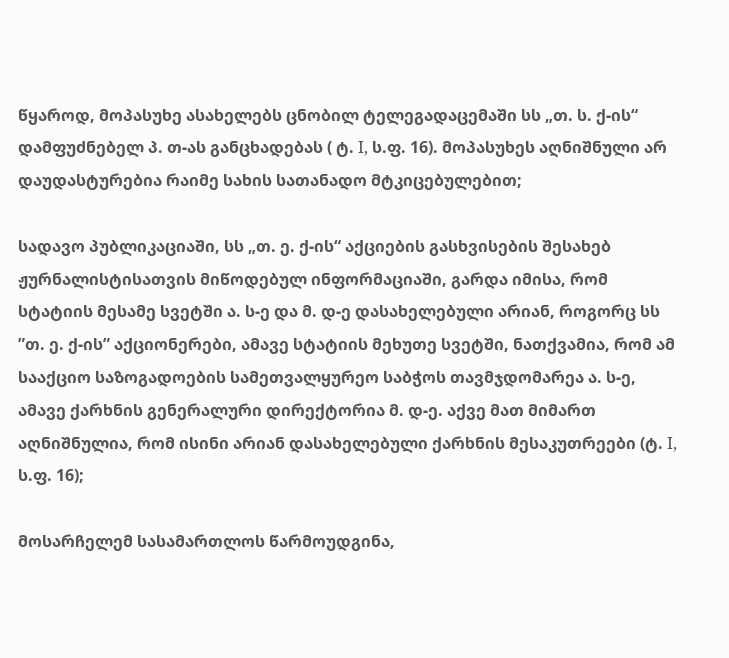წყაროდ, მოპასუხე ასახელებს ცნობილ ტელეგადაცემაში სს „თ. ს. ქ-ის“ დამფუძნებელ პ. თ-ას განცხადებას ( ტ. I, ს.ფ. 16). მოპასუხეს აღნიშნული არ დაუდასტურებია რაიმე სახის სათანადო მტკიცებულებით;

სადავო პუბლიკაციაში, სს „თ. ე. ქ-ის“ აქციების გასხვისების შესახებ ჟურნალისტისათვის მიწოდებულ ინფორმაციაში, გარდა იმისა, რომ სტატიის მესამე სვეტში ა. ს-ე და მ. დ-ე დასახელებული არიან, როგორც სს ”თ. ე. ქ-ის” აქციონერები, ამავე სტატიის მეხუთე სვეტში, ნათქვამია, რომ ამ სააქციო საზოგადოების სამეთვალყურეო საბჭოს თავმჯდომარეა ა. ს-ე, ამავე ქარხნის გენერალური დირექტორია მ. დ-ე. აქვე მათ მიმართ აღნიშნულია, რომ ისინი არიან დასახელებული ქარხნის მესაკუთრეები (ტ. I, ს.ფ. 16);

მოსარჩელემ სასამართლოს წარმოუდგინა,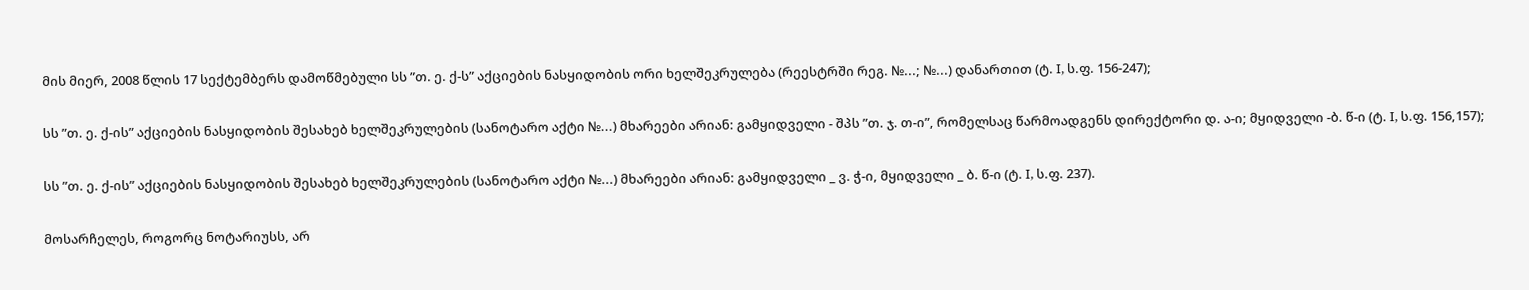მის მიერ, 2008 წლის 17 სექტემბერს დამოწმებული სს ”თ. ე. ქ-ს” აქციების ნასყიდობის ორი ხელშეკრულება (რეესტრში რეგ. №...; №...) დანართით (ტ. I, ს.ფ. 156-247);

სს ”თ. ე. ქ-ის” აქციების ნასყიდობის შესახებ ხელშეკრულების (სანოტარო აქტი №...) მხარეები არიან: გამყიდველი - შპს ”თ. ჯ. თ-ი”, რომელსაც წარმოადგენს დირექტორი დ. ა-ი; მყიდველი -ბ. წ-ი (ტ. I, ს.ფ. 156,157);

სს ”თ. ე. ქ-ის” აქციების ნასყიდობის შესახებ ხელშეკრულების (სანოტარო აქტი №...) მხარეები არიან: გამყიდველი _ ვ. ჭ-ი, მყიდველი _ ბ. წ-ი (ტ. I, ს.ფ. 237).

მოსარჩელეს, როგორც ნოტარიუსს, არ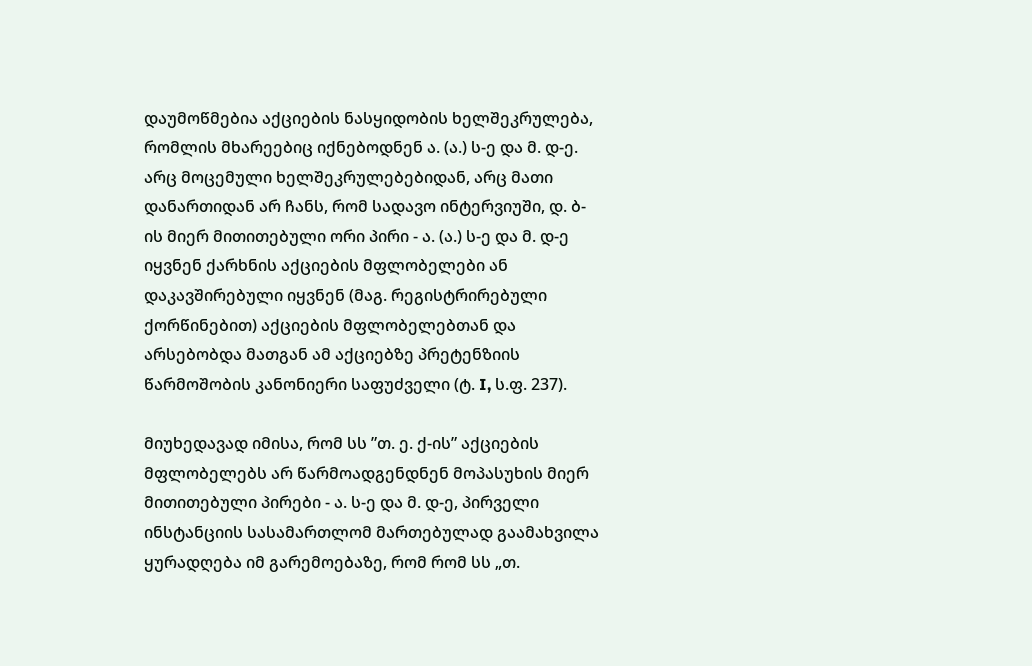დაუმოწმებია აქციების ნასყიდობის ხელშეკრულება, რომლის მხარეებიც იქნებოდნენ ა. (ა.) ს-ე და მ. დ-ე. არც მოცემული ხელშეკრულებებიდან, არც მათი დანართიდან არ ჩანს, რომ სადავო ინტერვიუში, დ. ბ-ის მიერ მითითებული ორი პირი - ა. (ა.) ს-ე და მ. დ-ე იყვნენ ქარხნის აქციების მფლობელები ან დაკავშირებული იყვნენ (მაგ. რეგისტრირებული ქორწინებით) აქციების მფლობელებთან და არსებობდა მათგან ამ აქციებზე პრეტენზიის წარმოშობის კანონიერი საფუძველი (ტ. I, ს.ფ. 237).

მიუხედავად იმისა, რომ სს ”თ. ე. ქ-ის” აქციების მფლობელებს არ წარმოადგენდნენ მოპასუხის მიერ მითითებული პირები - ა. ს-ე და მ. დ-ე, პირველი ინსტანციის სასამართლომ მართებულად გაამახვილა ყურადღება იმ გარემოებაზე, რომ რომ სს „თ.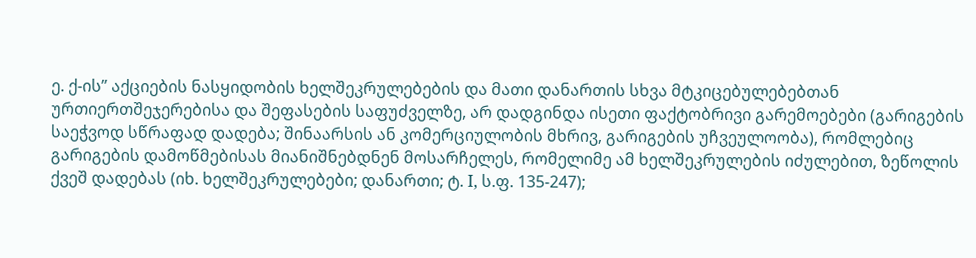ე. ქ-ის” აქციების ნასყიდობის ხელშეკრულებების და მათი დანართის სხვა მტკიცებულებებთან ურთიერთშეჯერებისა და შეფასების საფუძველზე, არ დადგინდა ისეთი ფაქტობრივი გარემოებები (გარიგების საეჭვოდ სწრაფად დადება; შინაარსის ან კომერციულობის მხრივ, გარიგების უჩვეულოობა), რომლებიც გარიგების დამოწმებისას მიანიშნებდნენ მოსარჩელეს, რომელიმე ამ ხელშეკრულების იძულებით, ზეწოლის ქვეშ დადებას (იხ. ხელშეკრულებები; დანართი; ტ. I, ს.ფ. 135-247);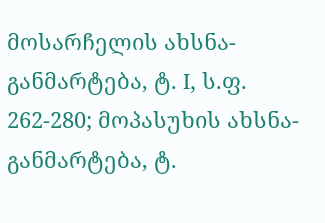მოსარჩელის ახსნა-განმარტება, ტ. I, ს.ფ. 262-280; მოპასუხის ახსნა-განმარტება, ტ.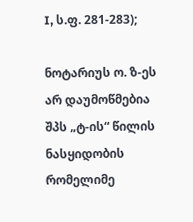I, ს.ფ. 281-283);

ნოტარიუს ო. ზ-ეს არ დაუმოწმებია შპს „ტ-ის“ წილის ნასყიდობის რომელიმე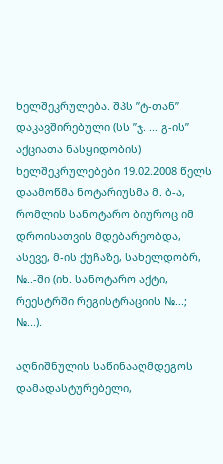ხელშეკრულება. შპს ”ტ-თან” დაკავშირებული (სს ”ჯ. ... გ-ის” აქციათა ნასყიდობის) ხელშეკრულებები 19.02.2008 წელს დაამოწმა ნოტარიუსმა მ. ბ-ა, რომლის სანოტარო ბიუროც იმ დროისათვის მდებარეობდა, ასევე, მ-ის ქუჩაზე, სახელდობრ, №..-ში (იხ. სანოტარო აქტი, რეესტრში რეგისტრაციის №...; №...).

აღნიშნულის საწინააღმდეგოს დამადასტურებელი,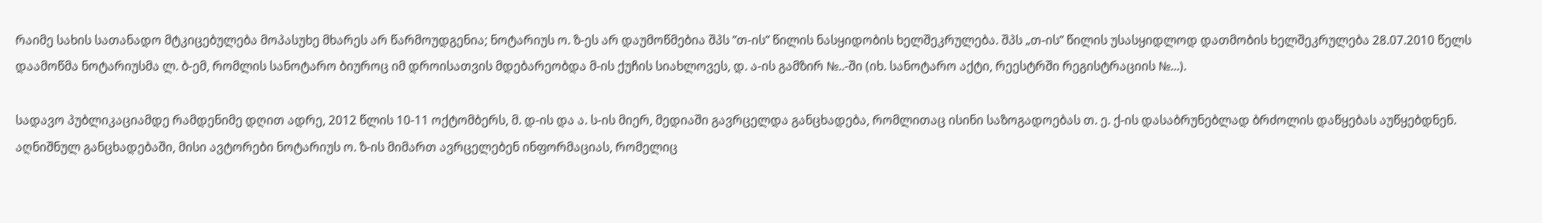რაიმე სახის სათანადო მტკიცებულება მოპასუხე მხარეს არ წარმოუდგენია; ნოტარიუს ო. ზ-ეს არ დაუმოწმებია შპს ”თ-ის” წილის ნასყიდობის ხელშეკრულება. შპს „თ-ის” წილის უსასყიდლოდ დათმობის ხელშეკრულება 28.07.2010 წელს დაამოწმა ნოტარიუსმა ლ. ბ-ემ, რომლის სანოტარო ბიუროც იმ დროისათვის მდებარეობდა მ-ის ქუჩის სიახლოვეს, დ. ა-ის გამზირ №..-ში (იხ. სანოტარო აქტი, რეესტრში რეგისტრაციის №...).

სადავო პუბლიკაციამდე რამდენიმე დღით ადრე, 2012 წლის 10-11 ოქტომბერს, მ. დ-ის და ა. ს-ის მიერ, მედიაში გავრცელდა განცხადება, რომლითაც ისინი საზოგადოებას თ. ე. ქ-ის დასაბრუნებლად ბრძოლის დაწყებას აუწყებდნენ. აღნიშნულ განცხადებაში, მისი ავტორები ნოტარიუს ო. ზ-ის მიმართ ავრცელებენ ინფორმაციას, რომელიც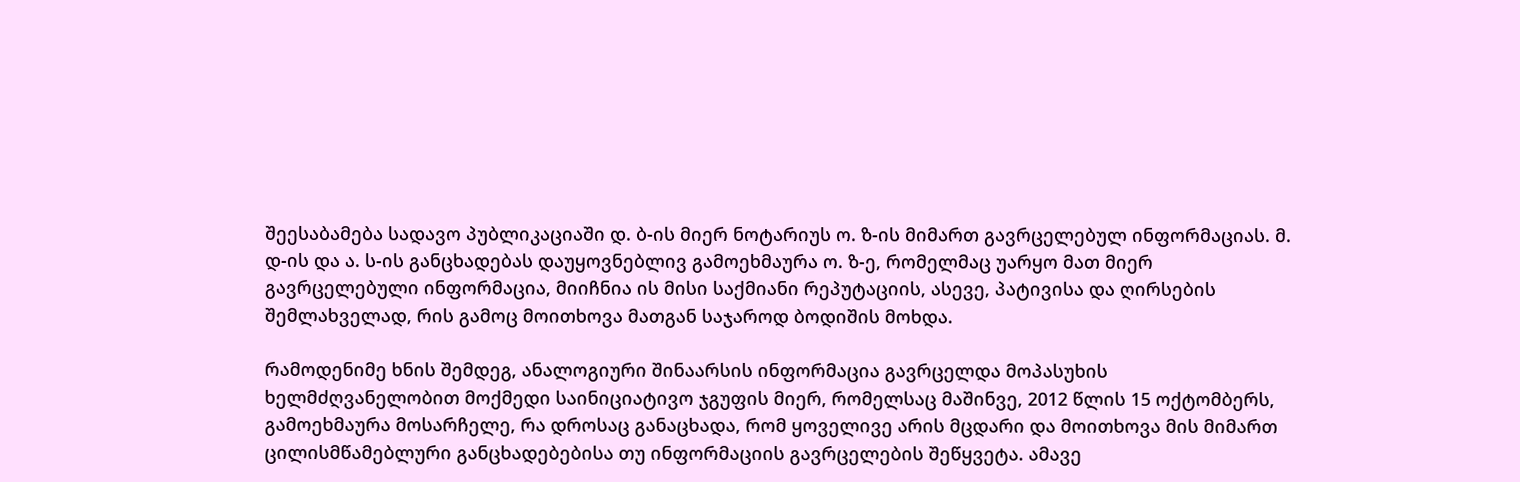შეესაბამება სადავო პუბლიკაციაში დ. ბ-ის მიერ ნოტარიუს ო. ზ-ის მიმართ გავრცელებულ ინფორმაციას. მ. დ-ის და ა. ს-ის განცხადებას დაუყოვნებლივ გამოეხმაურა ო. ზ-ე, რომელმაც უარყო მათ მიერ გავრცელებული ინფორმაცია, მიიჩნია ის მისი საქმიანი რეპუტაციის, ასევე, პატივისა და ღირსების შემლახველად, რის გამოც მოითხოვა მათგან საჯაროდ ბოდიშის მოხდა.

რამოდენიმე ხნის შემდეგ, ანალოგიური შინაარსის ინფორმაცია გავრცელდა მოპასუხის ხელმძღვანელობით მოქმედი საინიციატივო ჯგუფის მიერ, რომელსაც მაშინვე, 2012 წლის 15 ოქტომბერს, გამოეხმაურა მოსარჩელე, რა დროსაც განაცხადა, რომ ყოველივე არის მცდარი და მოითხოვა მის მიმართ ცილისმწამებლური განცხადებებისა თუ ინფორმაციის გავრცელების შეწყვეტა. ამავე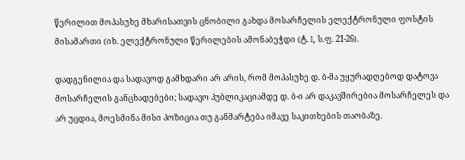წერილით მოპასუხე მხარისათვის ცნობილი გახდა მოსარჩელის ელექტრონული ფოსტის მისამართი (იხ. ელექტრონული წერილების ამონაბეჭდი (ტ. I, ს.ფ. 21-26).

დადგენილია და სადავოდ გამხდარი არ არის, რომ მოპასუხე დ. ბ-მა უყურადღებოდ დატოვა მოსარჩელის განცხადებები; სადავო პუბლიკაციამდე დ. ბ-ი არ დაკავშირებია მოსარჩელეს და არ უცდია, მოესმინა მისი პოზიცია თუ განმარტება იმავე საკითხების თაობაზე.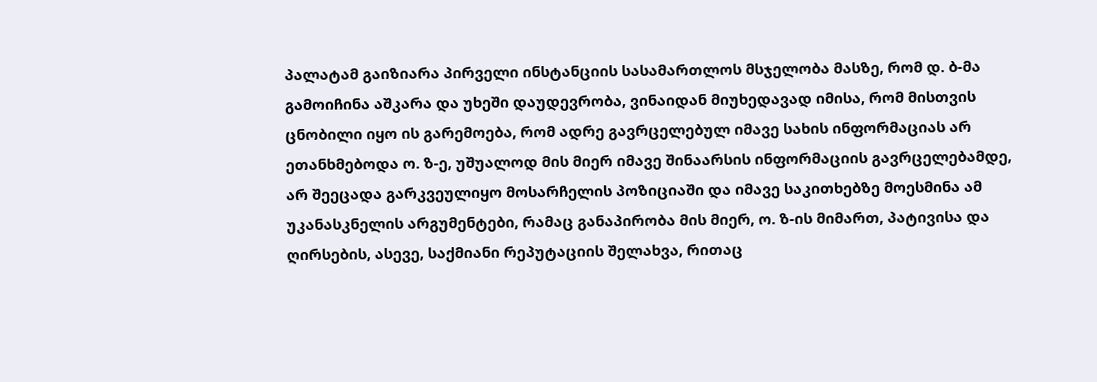პალატამ გაიზიარა პირველი ინსტანციის სასამართლოს მსჯელობა მასზე, რომ დ. ბ-მა გამოიჩინა აშკარა და უხეში დაუდევრობა, ვინაიდან მიუხედავად იმისა, რომ მისთვის ცნობილი იყო ის გარემოება, რომ ადრე გავრცელებულ იმავე სახის ინფორმაციას არ ეთანხმებოდა ო. ზ-ე, უშუალოდ მის მიერ იმავე შინაარსის ინფორმაციის გავრცელებამდე, არ შეეცადა გარკვეულიყო მოსარჩელის პოზიციაში და იმავე საკითხებზე მოესმინა ამ უკანასკნელის არგუმენტები, რამაც განაპირობა მის მიერ, ო. ზ-ის მიმართ, პატივისა და ღირსების, ასევე, საქმიანი რეპუტაციის შელახვა, რითაც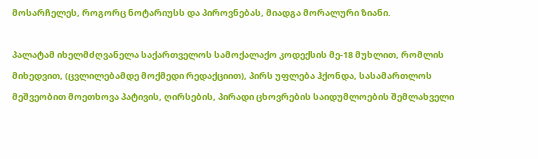მოსარჩელეს, როგორც ნოტარიუსს და პიროვნებას, მიადგა მორალური ზიანი.

პალატამ იხელმძღვანელა საქართველოს სამოქალაქო კოდექსის მე-18 მუხლით, რომლის მიხედვით, (ცვლილებამდე მოქმედი რედაქციით), პირს უფლება ჰქონდა, სასამართლოს მეშვეობით მოეთხოვა პატივის, ღირსების, პირადი ცხოვრების საიდუმლოების შემლახველი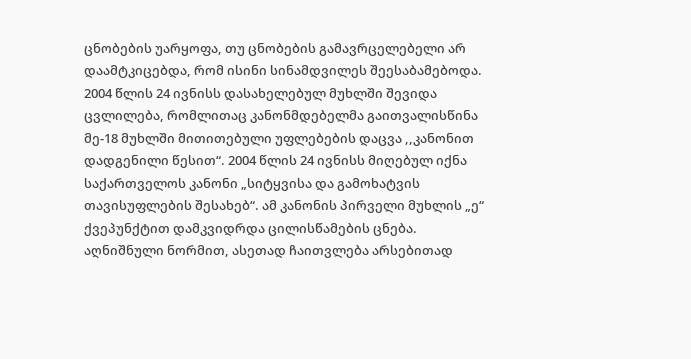ცნობების უარყოფა, თუ ცნობების გამავრცელებელი არ დაამტკიცებდა, რომ ისინი სინამდვილეს შეესაბამებოდა. 2004 წლის 24 ივნისს დასახელებულ მუხლში შევიდა ცვლილება, რომლითაც კანონმდებელმა გაითვალისწინა მე-18 მუხლში მითითებული უფლებების დაცვა ,,კანონით დადგენილი წესით“. 2004 წლის 24 ივნისს მიღებულ იქნა საქართველოს კანონი „სიტყვისა და გამოხატვის თავისუფლების შესახებ“. ამ კანონის პირველი მუხლის „ე“ ქვეპუნქტით დამკვიდრდა ცილისწამების ცნება. აღნიშნული ნორმით, ასეთად ჩაითვლება არსებითად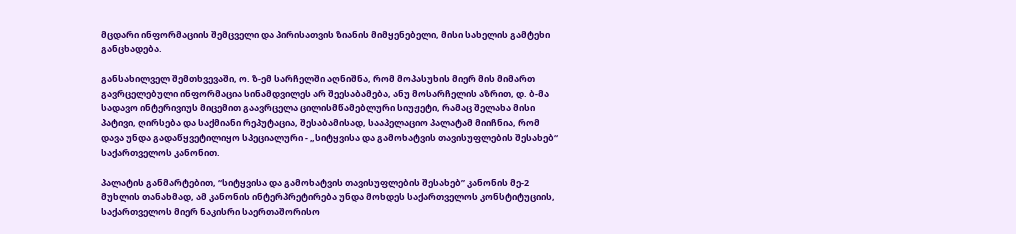მცდარი ინფორმაციის შემცველი და პირისათვის ზიანის მიმყენებელი, მისი სახელის გამტეხი განცხადება.

განსახილველ შემთხვევაში, ო. ზ-ემ სარჩელში აღნიშნა, რომ მოპასუხის მიერ მის მიმართ გავრცელებული ინფორმაცია სინამდვილეს არ შეესაბამება, ანუ მოსარჩელის აზრით, დ. ბ-მა სადავო ინტერივიუს მიცემით გაავრცელა ცილისმწამებლური სიუჟეტი, რამაც შელახა მისი პატივი, ღირსება და საქმიანი რეპუტაცია, შესაბამისად, სააპელაციო პალატამ მიიჩნია, რომ დავა უნდა გადაწყვეტილიყო სპეციალური - „სიტყვისა და გამოხატვის თავისუფლების შესახებ“ საქართველოს კანონით.

პალატის განმარტებით, “სიტყვისა და გამოხატვის თავისუფლების შესახებ” კანონის მე-2 მუხლის თანახმად, ამ კანონის ინტერპრეტირება უნდა მოხდეს საქართველოს კონსტიტუციის, საქართველოს მიერ ნაკისრი საერთაშორისო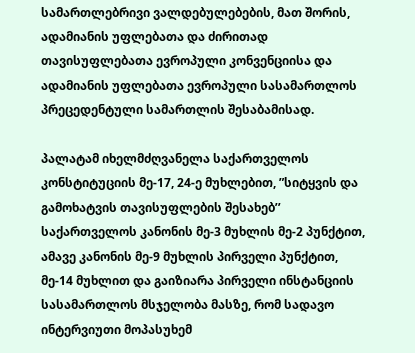სამართლებრივი ვალდებულებების, მათ შორის, ადამიანის უფლებათა და ძირითად თავისუფლებათა ევროპული კონვენციისა და ადამიანის უფლებათა ევროპული სასამართლოს პრეცედენტული სამართლის შესაბამისად.

პალატამ იხელმძღვანელა საქართველოს კონსტიტუციის მე-17, 24-ე მუხლებით, ”სიტყვის და გამოხატვის თავისუფლების შესახებ’’ საქართველოს კანონის მე-3 მუხლის მე-2 პუნქტით, ამავე კანონის მე-9 მუხლის პირველი პუნქტით, მე-14 მუხლით და გაიზიარა პირველი ინსტანციის სასამართლოს მსჯელობა მასზე, რომ სადავო ინტერვიუთი მოპასუხემ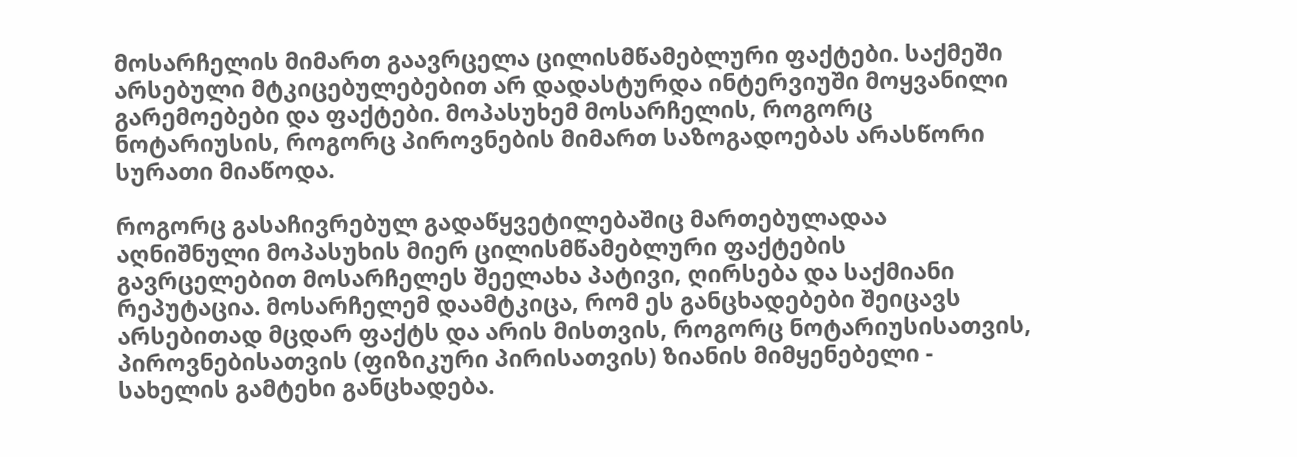მოსარჩელის მიმართ გაავრცელა ცილისმწამებლური ფაქტები. საქმეში არსებული მტკიცებულებებით არ დადასტურდა ინტერვიუში მოყვანილი გარემოებები და ფაქტები. მოპასუხემ მოსარჩელის, როგორც ნოტარიუსის, როგორც პიროვნების მიმართ საზოგადოებას არასწორი სურათი მიაწოდა.

როგორც გასაჩივრებულ გადაწყვეტილებაშიც მართებულადაა აღნიშნული მოპასუხის მიერ ცილისმწამებლური ფაქტების გავრცელებით მოსარჩელეს შეელახა პატივი, ღირსება და საქმიანი რეპუტაცია. მოსარჩელემ დაამტკიცა, რომ ეს განცხადებები შეიცავს არსებითად მცდარ ფაქტს და არის მისთვის, როგორც ნოტარიუსისათვის, პიროვნებისათვის (ფიზიკური პირისათვის) ზიანის მიმყენებელი - სახელის გამტეხი განცხადება.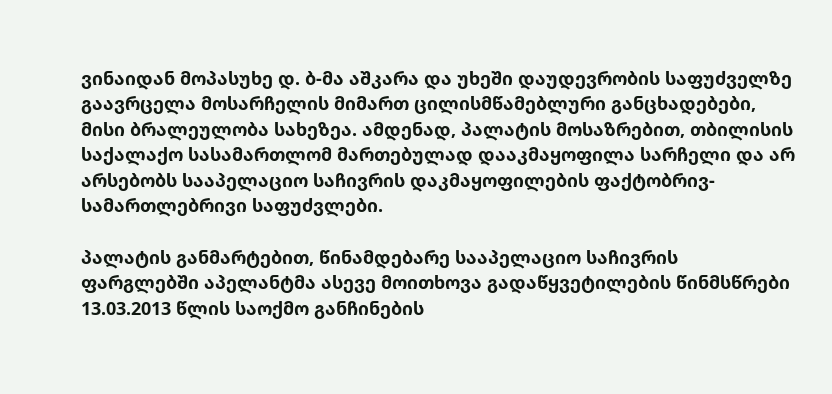ვინაიდან მოპასუხე დ. ბ-მა აშკარა და უხეში დაუდევრობის საფუძველზე გაავრცელა მოსარჩელის მიმართ ცილისმწამებლური განცხადებები, მისი ბრალეულობა სახეზეა. ამდენად, პალატის მოსაზრებით, თბილისის საქალაქო სასამართლომ მართებულად დააკმაყოფილა სარჩელი და არ არსებობს სააპელაციო საჩივრის დაკმაყოფილების ფაქტობრივ-სამართლებრივი საფუძვლები.

პალატის განმარტებით, წინამდებარე სააპელაციო საჩივრის ფარგლებში აპელანტმა ასევე მოითხოვა გადაწყვეტილების წინმსწრები 13.03.2013 წლის საოქმო განჩინების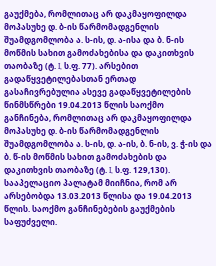გაუქმება, რომლითაც არ დაკმაყოფილდა მოპასუხე დ. ბ-ის წარმომადგენლის შუამდგომლობა ა. ს-ის, დ. ა-ისა და ბ. ნ-ის მოწმის სახით გამოძახებისა და დაკითხვის თაობაზე (ტ. I, ს.ფ. 77). არსებით გადაწყვეტილებასთან ერთად გასაჩივრებულია ასევე გადაწყვეტილების წინმსწრები 19.04.2013 წლის საოქმო განჩინება, რომლითაც არ დაკმაყოფილდა მოპასუხე დ. ბ-ის წარმომადგენლის შუამდგომლობა ა. ს-ის, დ. ა-ის, ბ. ნ-ის, ვ. ჭ-ის და ბ. წ-ის მოწმის სახით გამოძახების და დაკითხვის თაობაზე (ტ. I, ს.ფ. 129,130). სააპელაციო პალატამ მიიჩნია, რომ არ არსებობდა 13.03.2013 წლისა და 19.04.2013 წლის. საოქმო განჩინებების გაუქმების საფუძველი.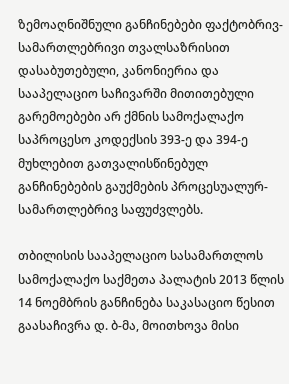ზემოაღნიშნული განჩინებები ფაქტობრივ-სამართლებრივი თვალსაზრისით დასაბუთებული, კანონიერია და სააპელაციო საჩივარში მითითებული გარემოებები არ ქმნის სამოქალაქო საპროცესო კოდექსის 393-ე და 394-ე მუხლებით გათვალისწინებულ განჩინებების გაუქმების პროცესუალურ-სამართლებრივ საფუძვლებს.

თბილისის სააპელაციო სასამართლოს სამოქალაქო საქმეთა პალატის 2013 წლის 14 ნოემბრის განჩინება საკასაციო წესით გაასაჩივრა დ. ბ-მა, მოითხოვა მისი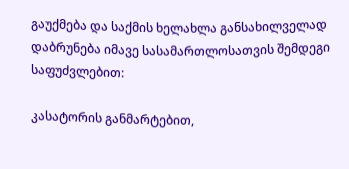გაუქმება და საქმის ხელახლა განსახილველად დაბრუნება იმავე სასამართლოსათვის შემდეგი საფუძვლებით:

კასატორის განმარტებით,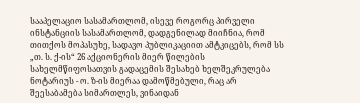სააპელაციო სასამართლომ, ისევე როგორც პირველი ინსტანციის სასამართლომ, დადგენილად მიიჩნია, რომ თითქოს მოპასუხე, სადავო პუბლიკაციით ამტკიცებს, რომ სს „თ. ს. ქ-ის“ 26 აქციონერის მიერ წილების სახელმწიფოსათვის გადაცემის შესახებ ხელშეკრულება ნოტარიუს - ო. ზ-ის მიერაა დამოწმებული, რაც არ შეესაბამება სიმართლეს, ვინაიდან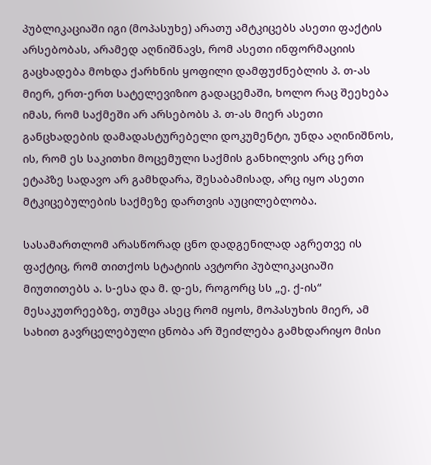პუბლიკაციაში იგი (მოპასუხე) არათუ ამტკიცებს ასეთი ფაქტის არსებობას, არამედ აღნიშნავს, რომ ასეთი ინფორმაციის გაცხადება მოხდა ქარხნის ყოფილი დამფუძნებლის პ. თ-ას მიერ, ერთ-ერთ სატელევიზიო გადაცემაში, ხოლო რაც შეეხება იმას, რომ საქმეში არ არსებობს პ. თ-ას მიერ ასეთი განცხადების დამადასტურებელი დოკუმენტი, უნდა აღინიშნოს, ის, რომ ეს საკითხი მოცემული საქმის განხილვის არც ერთ ეტაპზე სადავო არ გამხდარა, შესაბამისად, არც იყო ასეთი მტკიცებულების საქმეზე დართვის აუცილებლობა.

სასამართლომ არასწორად ცნო დადგენილად აგრეთვე ის ფაქტიც, რომ თითქოს სტატიის ავტორი პუბლიკაციაში მიუთითებს ა. ს-ესა და მ. დ-ეს, როგორც სს „ე. ქ-ის“ მესაკუთრეებზე, თუმცა ასეც რომ იყოს, მოპასუხის მიერ, ამ სახით გავრცელებული ცნობა არ შეიძლება გამხდარიყო მისი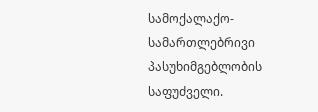სამოქალაქო-სამართლებრივი პასუხიმგებლობის საფუძველი.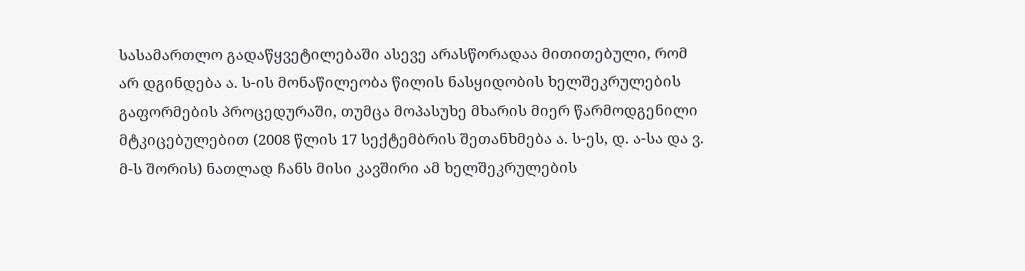სასამართლო გადაწყვეტილებაში ასევე არასწორადაა მითითებული, რომ არ დგინდება ა. ს-ის მონაწილეობა წილის ნასყიდობის ხელშეკრულების გაფორმების პროცედურაში, თუმცა მოპასუხე მხარის მიერ წარმოდგენილი მტკიცებულებით (2008 წლის 17 სექტემბრის შეთანხმება ა. ს-ეს, დ. ა-სა და ვ. მ-ს შორის) ნათლად ჩანს მისი კავშირი ამ ხელშეკრულების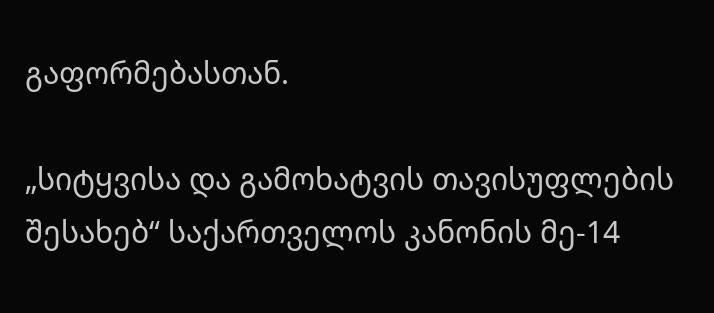გაფორმებასთან.

„სიტყვისა და გამოხატვის თავისუფლების შესახებ“ საქართველოს კანონის მე-14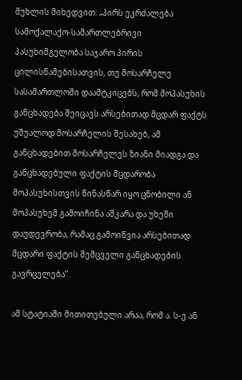მუხლის მიხედვით: „პირს ეკრძალება სამოქალაქო-სამართლებრივი პასუხიმგელობა საჯარო პირის ცილისწამებისათვის, თუ მოსარჩელე სასამართლოში დაამტკიცებს, რომ მოპასუხის განცხადება შეიცავს არსებითად მცდარ ფაქტს უშუალოდ მოსარჩელის შესახებ, ამ განცხადებით მოსარჩელეს ზიანი მიადგა და განცხადებული ფაქტის მცდარობა მოპასუხისთვის წინასწარ იყო ცნობილი ან მოპასუხემ გამოიჩინა აშკარა და უხეში დაუდევრობა, რამაც გამოიწვია არსებითად მცდარი ფაქტის შემცველი განცხადების გავრცელება“.

ამ სტატიაში მითითებული არაა, რომ ა. ს-ე ან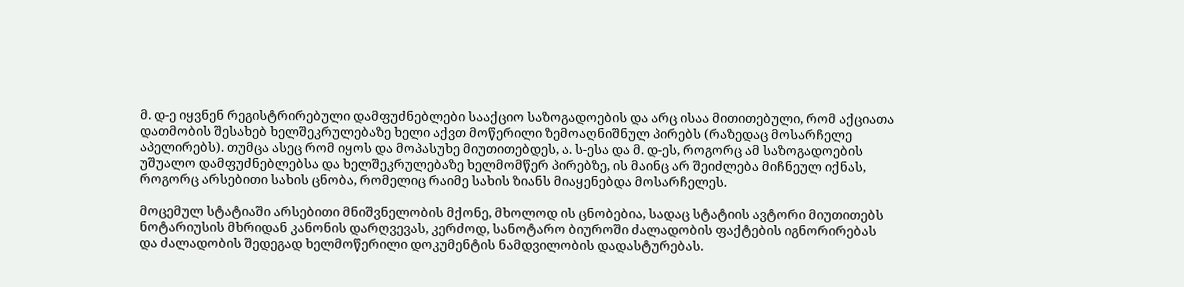მ. დ-ე იყვნენ რეგისტრირებული დამფუძნებლები სააქციო საზოგადოების და არც ისაა მითითებული, რომ აქციათა დათმობის შესახებ ხელშეკრულებაზე ხელი აქვთ მოწერილი ზემოაღნიშნულ პირებს (რაზედაც მოსარჩელე აპელირებს). თუმცა ასეც რომ იყოს და მოპასუხე მიუთითებდეს, ა. ს-ესა და მ. დ-ეს, როგორც ამ საზოგადოების უშუალო დამფუძნებლებსა და ხელშეკრულებაზე ხელმომწერ პირებზე, ის მაინც არ შეიძლება მიჩნეულ იქნას, როგორც არსებითი სახის ცნობა, რომელიც რაიმე სახის ზიანს მიაყენებდა მოსარჩელეს.

მოცემულ სტატიაში არსებითი მნიშვნელობის მქონე, მხოლოდ ის ცნობებია, სადაც სტატიის ავტორი მიუთითებს ნოტარიუსის მხრიდან კანონის დარღვევას, კერძოდ, სანოტარო ბიუროში ძალადობის ფაქტების იგნორირებას და ძალადობის შედეგად ხელმოწერილი დოკუმენტის ნამდვილობის დადასტურებას.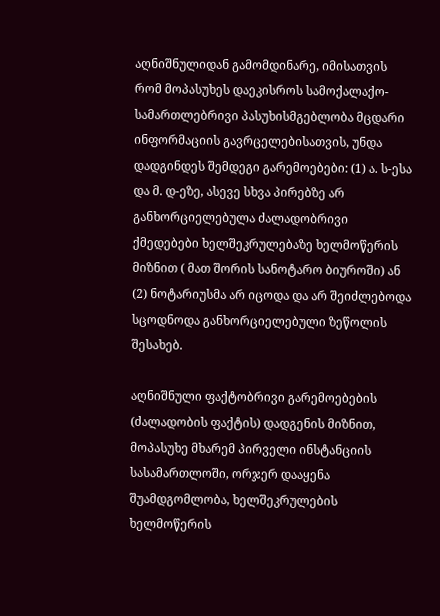აღნიშნულიდან გამომდინარე, იმისათვის რომ მოპასუხეს დაეკისროს სამოქალაქო-სამართლებრივი პასუხისმგებლობა მცდარი ინფორმაციის გავრცელებისათვის, უნდა დადგინდეს შემდეგი გარემოებები: (1) ა. ს-ესა და მ. დ-ეზე, ასევე სხვა პირებზე არ განხორციელებულა ძალადობრივი ქმედებები ხელშეკრულებაზე ხელმოწერის მიზნით ( მათ შორის სანოტარო ბიუროში) ან (2) ნოტარიუსმა არ იცოდა და არ შეიძლებოდა სცოდნოდა განხორციელებული ზეწოლის შესახებ.

აღნიშნული ფაქტობრივი გარემოებების (ძალადობის ფაქტის) დადგენის მიზნით, მოპასუხე მხარემ პირველი ინსტანციის სასამართლოში, ორჯერ დააყენა შუამდგომლობა, ხელშეკრულების ხელმოწერის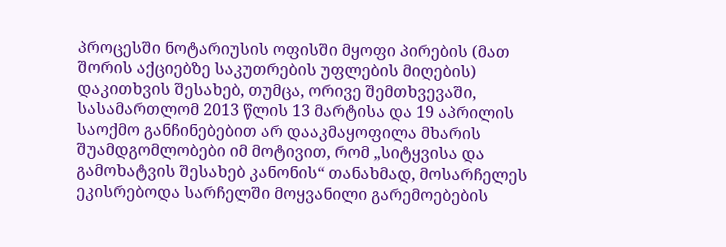პროცესში ნოტარიუსის ოფისში მყოფი პირების (მათ შორის აქციებზე საკუთრების უფლების მიღების) დაკითხვის შესახებ, თუმცა, ორივე შემთხვევაში, სასამართლომ 2013 წლის 13 მარტისა და 19 აპრილის საოქმო განჩინებებით არ დააკმაყოფილა მხარის შუამდგომლობები იმ მოტივით, რომ „სიტყვისა და გამოხატვის შესახებ კანონის“ თანახმად, მოსარჩელეს ეკისრებოდა სარჩელში მოყვანილი გარემოებების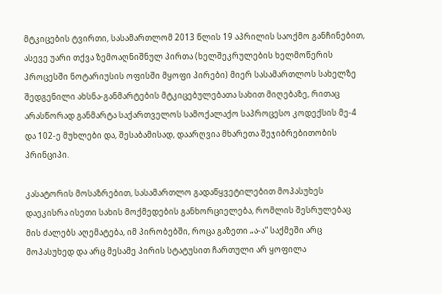მტკიცების ტვირთი, სასამართლომ 2013 წლის 19 აპრილის საოქმო განჩინებით, ასევე უარი თქვა ზემოაღნიშნულ პირთა (ხელშეკრულების ხელმოწერის პროცესში ნოტარიუსის ოფისში მყოფი პირები) მიერ სასამართლოს სახელზე შედგენილი ახსნა-განმარტების მტკიცებულებათა სახით მიღებაზე, რითაც არასწორად განმარტა საქართველოს სამოქალაქო საპროცესო კოდექსის მე-4 და 102-ე მუხლები და, შესაბამისად, დაარღვია მხარეთა შეჯიბრებითობის პრინციპი.

კასატორის მოსაზრებით, სასამართლო გადაწყვეტილებით მოპასუხეს დაეკისრა ისეთი სახის მოქმედების განხორციელება, რომლის შესრულებაც მის ძალებს აღემატება, იმ პირობებში, როცა გაზეთი „ა-ა“ საქმეში არც მოპასუხედ და არც მესამე პირის სტატუსით ჩართული არ ყოფილა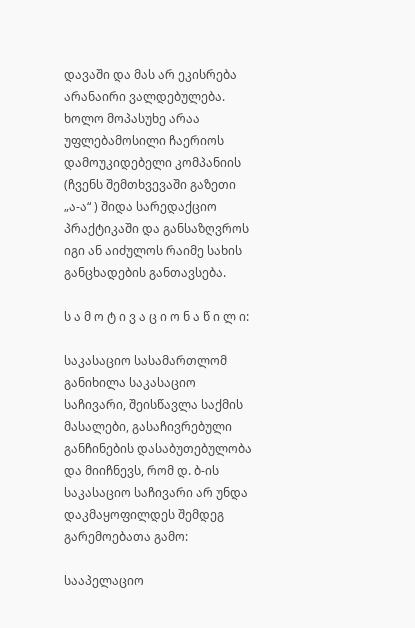დავაში და მას არ ეკისრება არანაირი ვალდებულება. ხოლო მოპასუხე არაა უფლებამოსილი ჩაერიოს დამოუკიდებელი კომპანიის (ჩვენს შემთხვევაში გაზეთი „ა-ა“ ) შიდა სარედაქციო პრაქტიკაში და განსაზღვროს იგი ან აიძულოს რაიმე სახის განცხადების განთავსება.

ს ა მ ო ტ ი ვ ა ც ი ო ნ ა წ ი ლ ი:

საკასაციო სასამართლომ განიხილა საკასაციო საჩივარი, შეისწავლა საქმის მასალები, გასაჩივრებული განჩინების დასაბუთებულობა და მიიჩნევს, რომ დ. ბ-ის საკასაციო საჩივარი არ უნდა დაკმაყოფილდეს შემდეგ გარემოებათა გამო:

სააპელაციო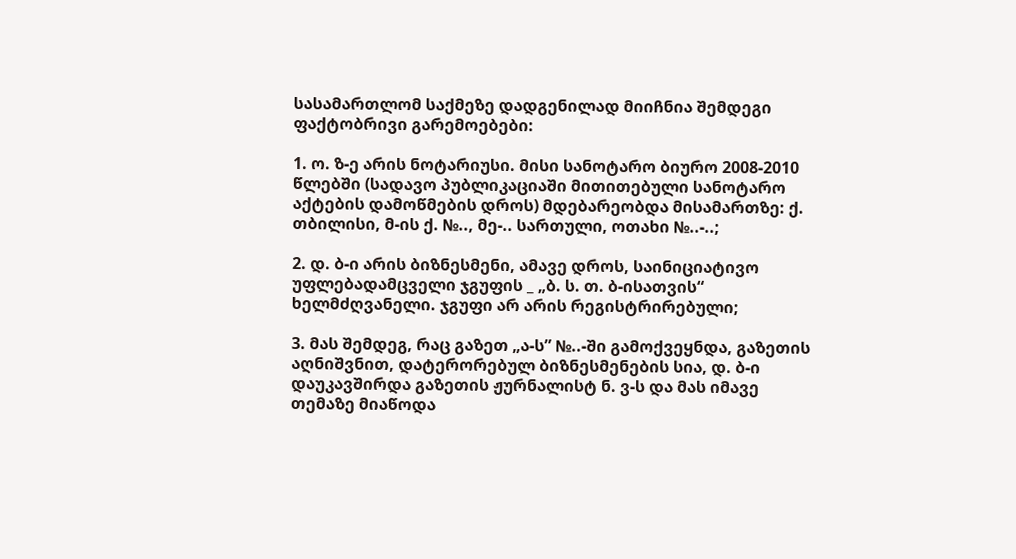სასამართლომ საქმეზე დადგენილად მიიჩნია შემდეგი ფაქტობრივი გარემოებები:

1. ო. ზ-ე არის ნოტარიუსი. მისი სანოტარო ბიურო 2008-2010 წლებში (სადავო პუბლიკაციაში მითითებული სანოტარო აქტების დამოწმების დროს) მდებარეობდა მისამართზე: ქ. თბილისი, მ-ის ქ. №.., მე-.. სართული, ოთახი №..-..;

2. დ. ბ-ი არის ბიზნესმენი, ამავე დროს, საინიციატივო უფლებადამცველი ჯგუფის _ „ბ. ს. თ. ბ-ისათვის“ ხელმძღვანელი. ჯგუფი არ არის რეგისტრირებული;

3. მას შემდეგ, რაც გაზეთ „ა-ს” №..-ში გამოქვეყნდა, გაზეთის აღნიშვნით, დატერორებულ ბიზნესმენების სია, დ. ბ-ი დაუკავშირდა გაზეთის ჟურნალისტ ნ. ვ-ს და მას იმავე თემაზე მიაწოდა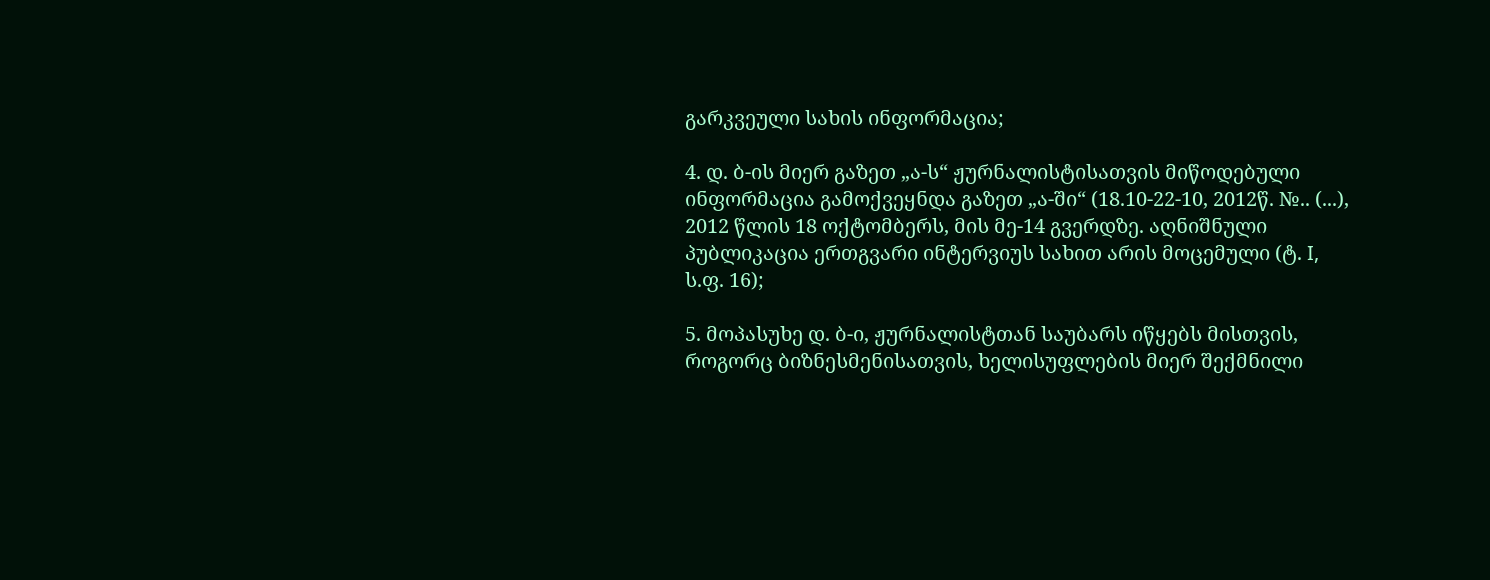გარკვეული სახის ინფორმაცია;

4. დ. ბ-ის მიერ გაზეთ „ა-ს“ ჟურნალისტისათვის მიწოდებული ინფორმაცია გამოქვეყნდა გაზეთ „ა-ში“ (18.10-22-10, 2012წ. №.. (...), 2012 წლის 18 ოქტომბერს, მის მე-14 გვერდზე. აღნიშნული პუბლიკაცია ერთგვარი ინტერვიუს სახით არის მოცემული (ტ. I, ს.ფ. 16);

5. მოპასუხე დ. ბ-ი, ჟურნალისტთან საუბარს იწყებს მისთვის, როგორც ბიზნესმენისათვის, ხელისუფლების მიერ შექმნილი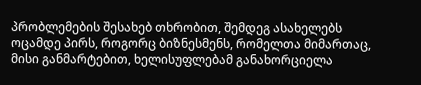პრობლემების შესახებ თხრობით, შემდეგ ასახელებს ოცამდე პირს, როგორც ბიზნესმენს, რომელთა მიმართაც, მისი განმარტებით, ხელისუფლებამ განახორციელა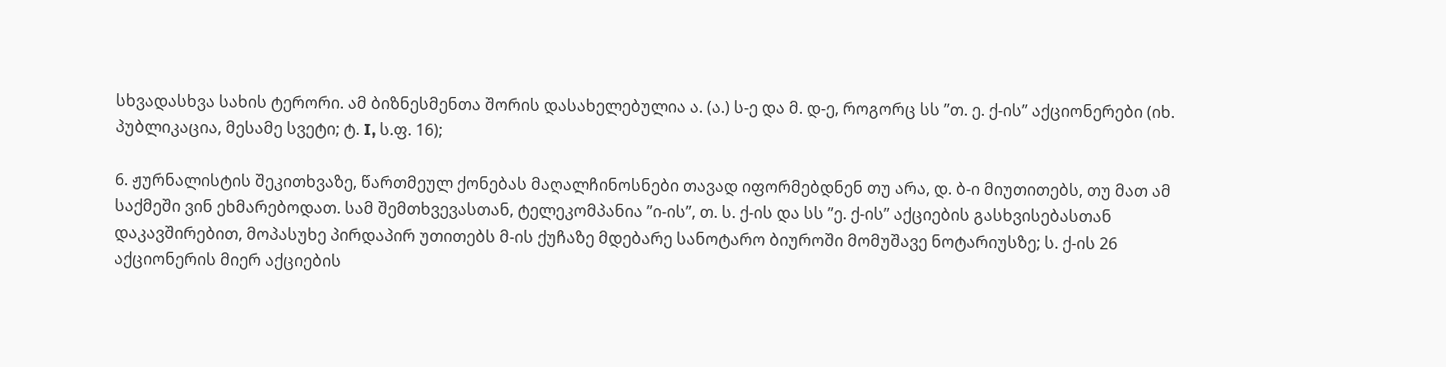სხვადასხვა სახის ტერორი. ამ ბიზნესმენთა შორის დასახელებულია ა. (ა.) ს-ე და მ. დ-ე, როგორც სს ”თ. ე. ქ-ის” აქციონერები (იხ. პუბლიკაცია, მესამე სვეტი; ტ. I, ს.ფ. 16);

6. ჟურნალისტის შეკითხვაზე, წართმეულ ქონებას მაღალჩინოსნები თავად იფორმებდნენ თუ არა, დ. ბ-ი მიუთითებს, თუ მათ ამ საქმეში ვინ ეხმარებოდათ. სამ შემთხვევასთან, ტელეკომპანია ”ი-ის”, თ. ს. ქ-ის და სს ”ე. ქ-ის” აქციების გასხვისებასთან დაკავშირებით, მოპასუხე პირდაპირ უთითებს მ-ის ქუჩაზე მდებარე სანოტარო ბიუროში მომუშავე ნოტარიუსზე; ს. ქ-ის 26 აქციონერის მიერ აქციების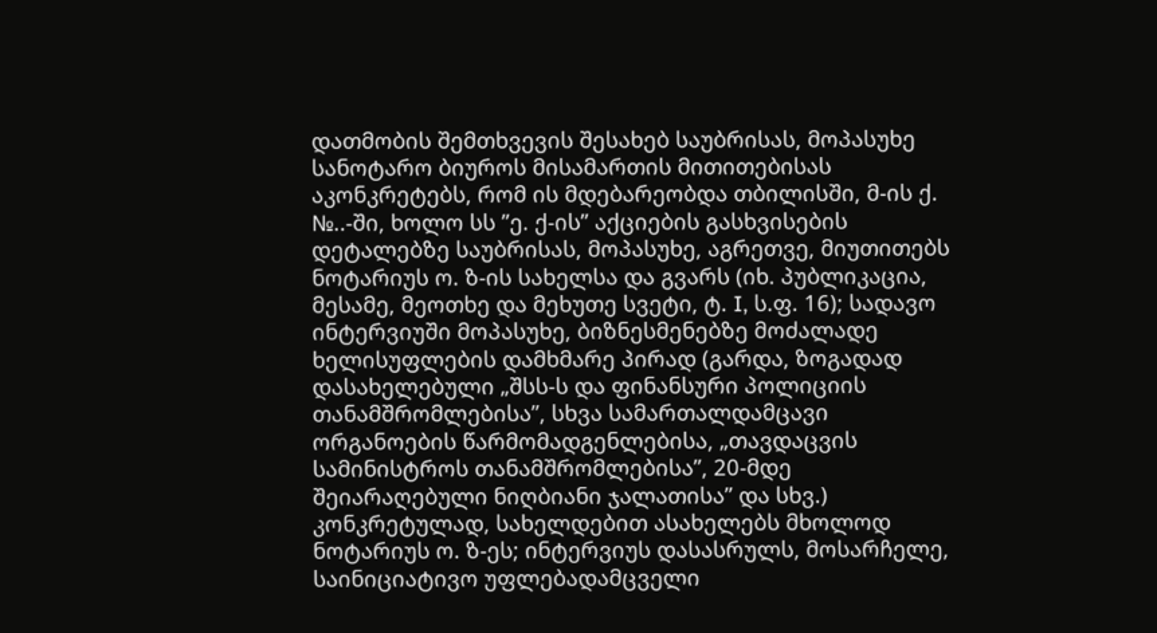დათმობის შემთხვევის შესახებ საუბრისას, მოპასუხე სანოტარო ბიუროს მისამართის მითითებისას აკონკრეტებს, რომ ის მდებარეობდა თბილისში, მ-ის ქ. №..-ში, ხოლო სს ”ე. ქ-ის” აქციების გასხვისების დეტალებზე საუბრისას, მოპასუხე, აგრეთვე, მიუთითებს ნოტარიუს ო. ზ-ის სახელსა და გვარს (იხ. პუბლიკაცია, მესამე, მეოთხე და მეხუთე სვეტი, ტ. I, ს.ფ. 16); სადავო ინტერვიუში მოპასუხე, ბიზნესმენებზე მოძალადე ხელისუფლების დამხმარე პირად (გარდა, ზოგადად დასახელებული „შსს-ს და ფინანსური პოლიციის თანამშრომლებისა”, სხვა სამართალდამცავი ორგანოების წარმომადგენლებისა, „თავდაცვის სამინისტროს თანამშრომლებისა”, 20-მდე შეიარაღებული ნიღბიანი ჯალათისა” და სხვ.) კონკრეტულად, სახელდებით ასახელებს მხოლოდ ნოტარიუს ო. ზ-ეს; ინტერვიუს დასასრულს, მოსარჩელე, საინიციატივო უფლებადამცველი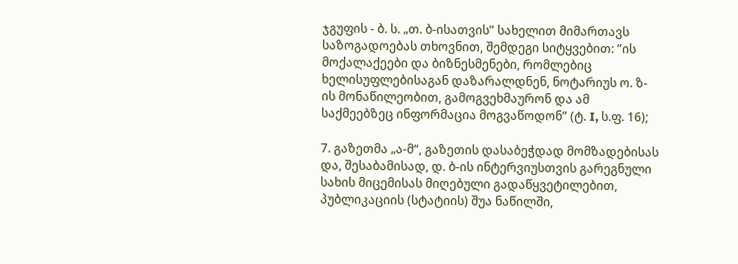ჯგუფის - ბ. ს. „თ. ბ-ისათვის” სახელით მიმართავს საზოგადოებას თხოვნით, შემდეგი სიტყვებით: ”ის მოქალაქეები და ბიზნესმენები, რომლებიც ხელისუფლებისაგან დაზარალდნენ, ნოტარიუს ო. ზ-ის მონაწილეობით, გამოგვეხმაურონ და ამ საქმეებზეც ინფორმაცია მოგვაწოდონ” (ტ. I, ს.ფ. 16);

7. გაზეთმა „ა-მ“, გაზეთის დასაბეჭდად მომზადებისას და, შესაბამისად, დ. ბ-ის ინტერვიუსთვის გარეგნული სახის მიცემისას მიღებული გადაწყვეტილებით, პუბლიკაციის (სტატიის) შუა ნაწილში,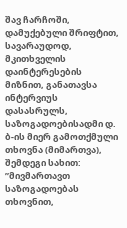შავ ჩარჩოში, დამუქებული შრიფტით, სავარაუდოდ, მკითხველის დაინტერესების მიზნით, განათავსა ინტერვიუს დასასრულს, საზოგადოებისადმი დ. ბ-ის მიერ გამოთქმული თხოვნა (მიმართვა), შემდეგი სახით: ”მივმართავთ საზოგადოებას თხოვნით,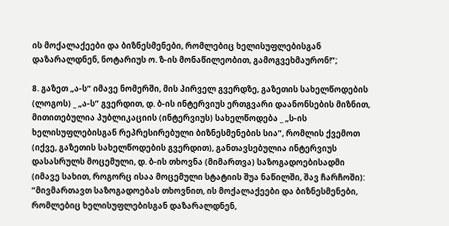ის მოქალაქეები და ბიზნესმენები, რომლებიც ხელისუფლებისგან დაზარალდნენ, ნოტარიუს ო. ზ-ის მონაწილეობით, გამოგვეხმაურონ!”;

8. გაზეთ „ა-ს“ იმავე ნომერში, მის პირველ გვერდზე, გაზეთის სახელწოდების (ლოგოს) _ „ა-ს” გვერდით, დ. ბ-ის ინტერვიუს ერთგვარი დაანონსების მიზნით, მითითებულია პუბლიკაციის (ინტერვიუს) სახელწოდება _ „ს-ის ხელისუფლებისგან რეპრესირებული ბიზნესმენების სია”, რომლის ქვემოთ (იქვე, გაზეთის სახელწოდების გვერდით), განთავსებულია ინტერვიუს დასასრულს მოცემული, დ. ბ-ის თხოვნა (მიმართვა) საზოგადოებისადმი (იმავე სახით, როგორც ისაა მოცემული სტატიის შუა ნაწილში, შავ ჩარჩოში): ”მივმართავთ საზოგადოებას თხოვნით, ის მოქალაქეები და ბიზნესმენები, რომლებიც ხელისუფლებისგან დაზარალდნენ,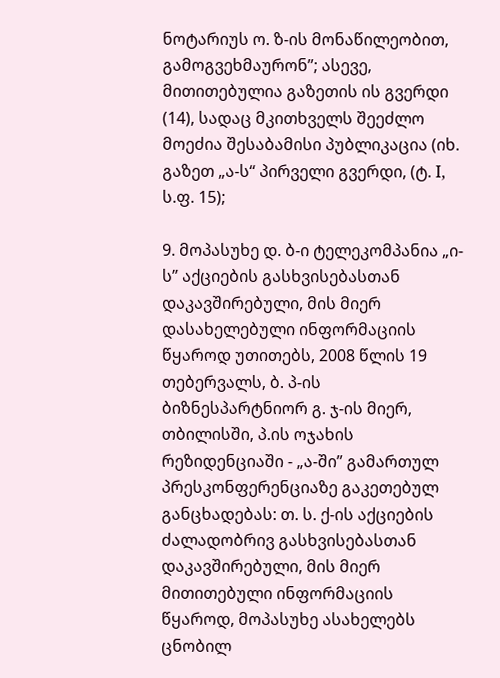ნოტარიუს ო. ზ-ის მონაწილეობით, გამოგვეხმაურონ”; ასევე, მითითებულია გაზეთის ის გვერდი (14), სადაც მკითხველს შეეძლო მოეძია შესაბამისი პუბლიკაცია (იხ. გაზეთ „ა-ს“ პირველი გვერდი, (ტ. I, ს.ფ. 15);

9. მოპასუხე დ. ბ-ი ტელეკომპანია „ი-ს” აქციების გასხვისებასთან დაკავშირებული, მის მიერ დასახელებული ინფორმაციის წყაროდ უთითებს, 2008 წლის 19 თებერვალს, ბ. პ-ის ბიზნესპარტნიორ გ. ჯ-ის მიერ, თბილისში, პ.ის ოჯახის რეზიდენციაში - „ა-ში” გამართულ პრესკონფერენციაზე გაკეთებულ განცხადებას: თ. ს. ქ-ის აქციების ძალადობრივ გასხვისებასთან დაკავშირებული, მის მიერ მითითებული ინფორმაციის წყაროდ, მოპასუხე ასახელებს ცნობილ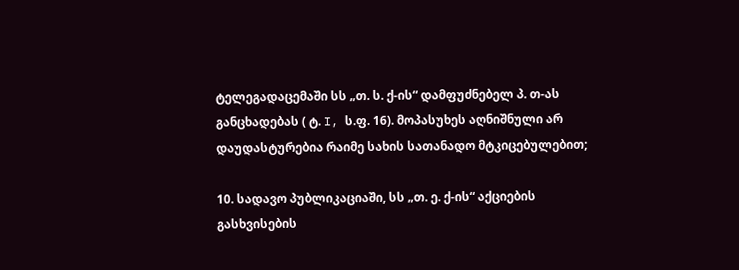ტელეგადაცემაში სს „თ. ს. ქ-ის“ დამფუძნებელ პ. თ-ას განცხადებას ( ტ. I, ს.ფ. 16). მოპასუხეს აღნიშნული არ დაუდასტურებია რაიმე სახის სათანადო მტკიცებულებით;

10. სადავო პუბლიკაციაში, სს „თ. ე. ქ-ის“ აქციების გასხვისების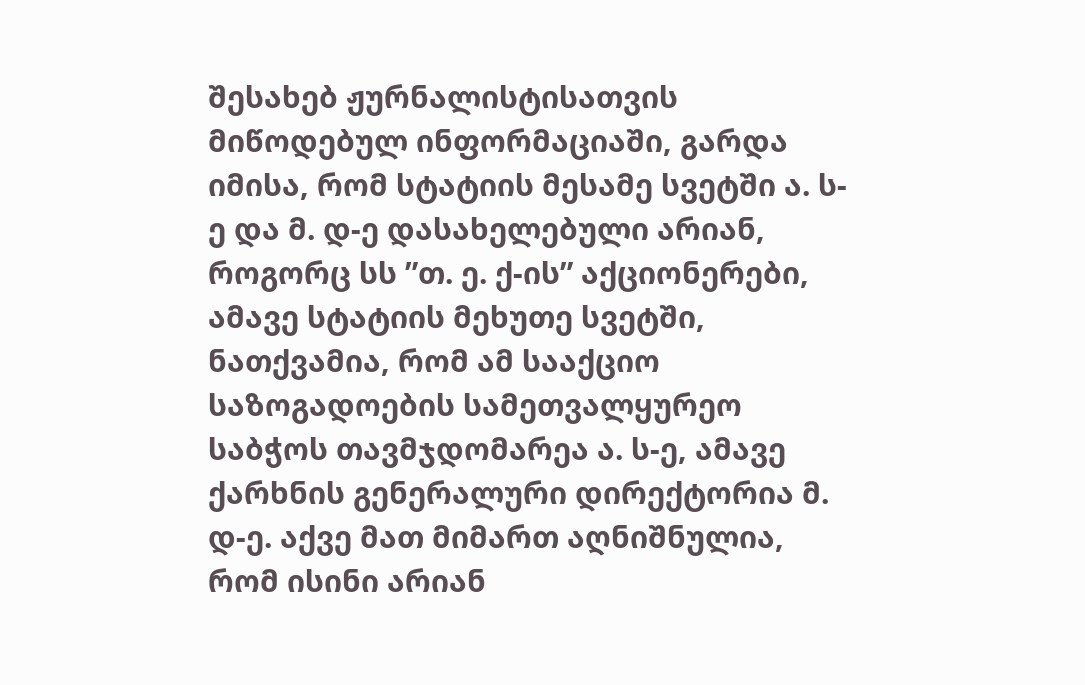შესახებ ჟურნალისტისათვის მიწოდებულ ინფორმაციაში, გარდა იმისა, რომ სტატიის მესამე სვეტში ა. ს-ე და მ. დ-ე დასახელებული არიან, როგორც სს ”თ. ე. ქ-ის” აქციონერები, ამავე სტატიის მეხუთე სვეტში, ნათქვამია, რომ ამ სააქციო საზოგადოების სამეთვალყურეო საბჭოს თავმჯდომარეა ა. ს-ე, ამავე ქარხნის გენერალური დირექტორია მ. დ-ე. აქვე მათ მიმართ აღნიშნულია, რომ ისინი არიან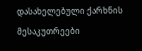დასახელებული ქარხნის მესაკუთრეები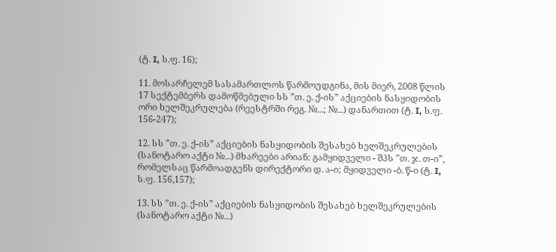(ტ. I, ს.ფ. 16);

11. მოსარჩელემ სასამართლოს წარმოუდგინა, მის მიერ, 2008 წლის 17 სექტემბერს დამოწმებული სს ”თ. ე. ქ-ის” აქციების ნასყიდობის ორი ხელშეკრულება (რეესტრში რეგ. №...; №...) დანართით (ტ. I, ს.ფ. 156-247);

12. სს ”თ. ე. ქ-ის” აქციების ნასყიდობის შესახებ ხელშეკრულების (სანოტარო აქტი №...) მხარეები არიან: გამყიდველი - შპს ”თ. ჯ. თ-ი”, რომელსაც წარმოადგენს დირექტორი დ. ა-ი; მყიდველი -ბ. წ-ი (ტ. I, ს.ფ. 156,157);

13. სს ”თ. ე. ქ-ის” აქციების ნასყიდობის შესახებ ხელშეკრულების (სანოტარო აქტი №...)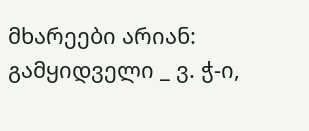მხარეები არიან: გამყიდველი _ ვ. ჭ-ი,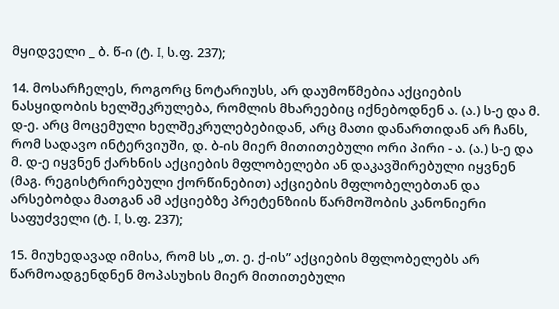მყიდველი _ ბ. წ-ი (ტ. I, ს.ფ. 237);

14. მოსარჩელეს, როგორც ნოტარიუსს, არ დაუმოწმებია აქციების ნასყიდობის ხელშეკრულება, რომლის მხარეებიც იქნებოდნენ ა. (ა.) ს-ე და მ. დ-ე. არც მოცემული ხელშეკრულებებიდან, არც მათი დანართიდან არ ჩანს, რომ სადავო ინტერვიუში, დ. ბ-ის მიერ მითითებული ორი პირი - ა. (ა.) ს-ე და მ. დ-ე იყვნენ ქარხნის აქციების მფლობელები ან დაკავშირებული იყვნენ (მაგ. რეგისტრირებული ქორწინებით) აქციების მფლობელებთან და არსებობდა მათგან ამ აქციებზე პრეტენზიის წარმოშობის კანონიერი საფუძველი (ტ. I, ს.ფ. 237);

15. მიუხედავად იმისა, რომ სს „თ. ე. ქ-ის” აქციების მფლობელებს არ წარმოადგენდნენ მოპასუხის მიერ მითითებული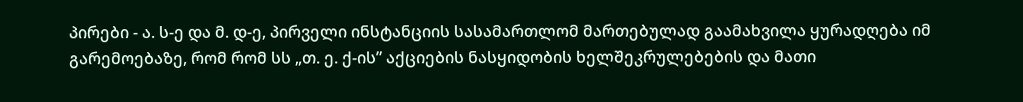პირები - ა. ს-ე და მ. დ-ე, პირველი ინსტანციის სასამართლომ მართებულად გაამახვილა ყურადღება იმ გარემოებაზე, რომ რომ სს „თ. ე. ქ-ის” აქციების ნასყიდობის ხელშეკრულებების და მათი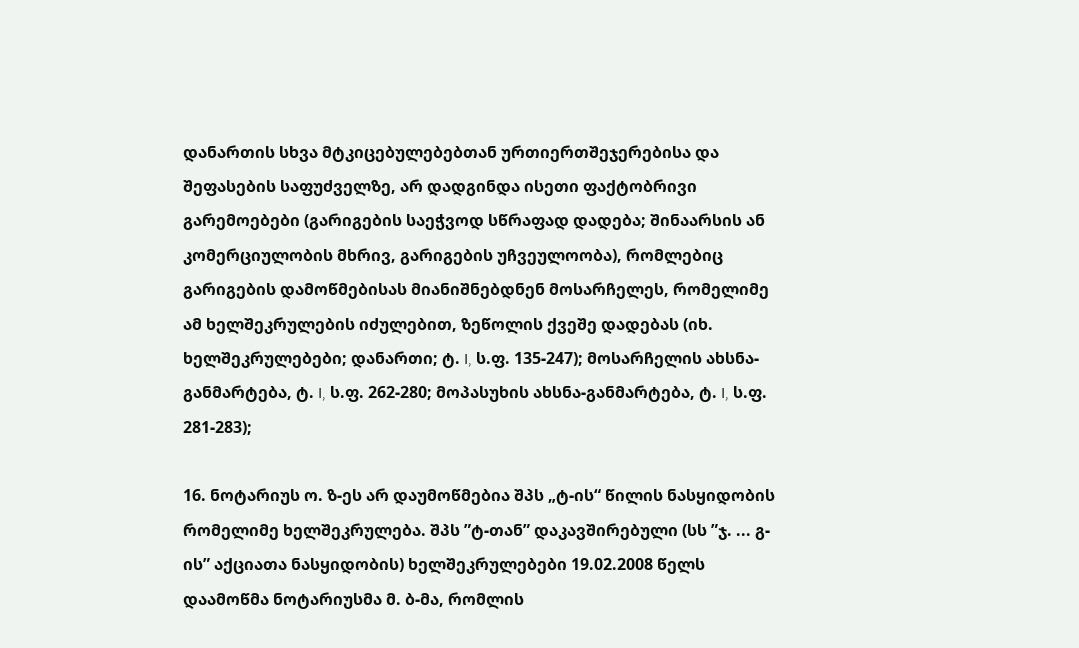დანართის სხვა მტკიცებულებებთან ურთიერთშეჯერებისა და შეფასების საფუძველზე, არ დადგინდა ისეთი ფაქტობრივი გარემოებები (გარიგების საეჭვოდ სწრაფად დადება; შინაარსის ან კომერციულობის მხრივ, გარიგების უჩვეულოობა), რომლებიც გარიგების დამოწმებისას მიანიშნებდნენ მოსარჩელეს, რომელიმე ამ ხელშეკრულების იძულებით, ზეწოლის ქვეშე დადებას (იხ. ხელშეკრულებები; დანართი; ტ. I, ს.ფ. 135-247); მოსარჩელის ახსნა-განმარტება, ტ. I, ს.ფ. 262-280; მოპასუხის ახსნა-განმარტება, ტ. I, ს.ფ. 281-283);

16. ნოტარიუს ო. ზ-ეს არ დაუმოწმებია შპს „ტ-ის“ წილის ნასყიდობის რომელიმე ხელშეკრულება. შპს ”ტ-თან” დაკავშირებული (სს ”ჯ. ... გ-ის” აქციათა ნასყიდობის) ხელშეკრულებები 19.02.2008 წელს დაამოწმა ნოტარიუსმა მ. ბ-მა, რომლის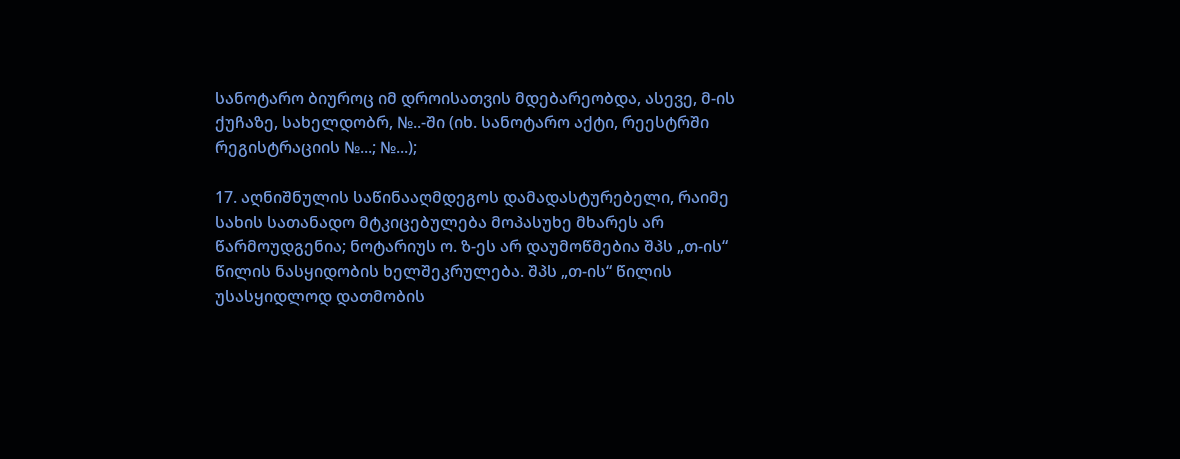სანოტარო ბიუროც იმ დროისათვის მდებარეობდა, ასევე, მ-ის ქუჩაზე, სახელდობრ, №..-ში (იხ. სანოტარო აქტი, რეესტრში რეგისტრაციის №...; №...);

17. აღნიშნულის საწინააღმდეგოს დამადასტურებელი, რაიმე სახის სათანადო მტკიცებულება მოპასუხე მხარეს არ წარმოუდგენია; ნოტარიუს ო. ზ-ეს არ დაუმოწმებია შპს „თ-ის“ წილის ნასყიდობის ხელშეკრულება. შპს „თ-ის“ წილის უსასყიდლოდ დათმობის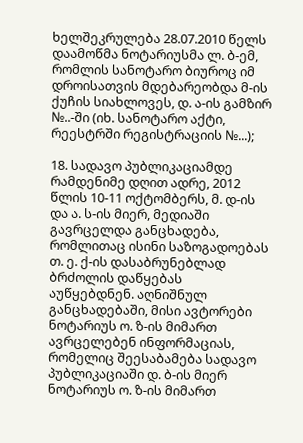ხელშეკრულება 28.07.2010 წელს დაამოწმა ნოტარიუსმა ლ. ბ-ემ, რომლის სანოტარო ბიუროც იმ დროისათვის მდებარეობდა მ-ის ქუჩის სიახლოვეს, დ. ა-ის გამზირ №..-ში (იხ. სანოტარო აქტი, რეესტრში რეგისტრაციის №...);

18. სადავო პუბლიკაციამდე რამდენიმე დღით ადრე, 2012 წლის 10-11 ოქტომბერს, მ. დ-ის და ა. ს-ის მიერ, მედიაში გავრცელდა განცხადება, რომლითაც ისინი საზოგადოებას თ. ე. ქ-ის დასაბრუნებლად ბრძოლის დაწყებას აუწყებდნენ. აღნიშნულ განცხადებაში, მისი ავტორები ნოტარიუს ო. ზ-ის მიმართ ავრცელებენ ინფორმაციას, რომელიც შეესაბამება სადავო პუბლიკაციაში დ. ბ-ის მიერ ნოტარიუს ო. ზ-ის მიმართ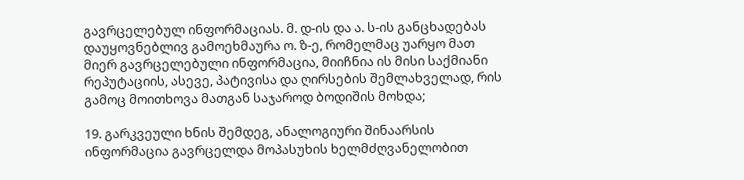გავრცელებულ ინფორმაციას. მ. დ-ის და ა. ს-ის განცხადებას დაუყოვნებლივ გამოეხმაურა ო. ზ-ე, რომელმაც უარყო მათ მიერ გავრცელებული ინფორმაცია, მიიჩნია ის მისი საქმიანი რეპუტაციის, ასევე, პატივისა და ღირსების შემლახველად, რის გამოც მოითხოვა მათგან საჯაროდ ბოდიშის მოხდა;

19. გარკვეული ხნის შემდეგ, ანალოგიური შინაარსის ინფორმაცია გავრცელდა მოპასუხის ხელმძღვანელობით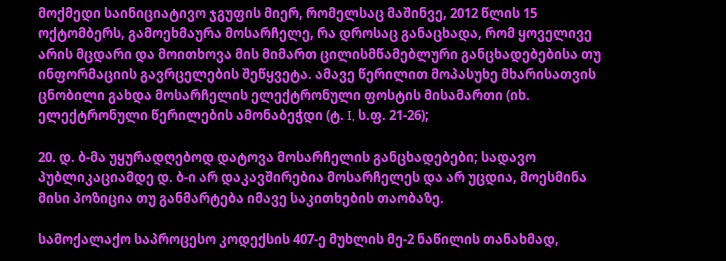მოქმედი საინიციატივო ჯგუფის მიერ, რომელსაც მაშინვე, 2012 წლის 15 ოქტომბერს, გამოეხმაურა მოსარჩელე, რა დროსაც განაცხადა, რომ ყოველივე არის მცდარი და მოითხოვა მის მიმართ ცილისმწამებლური განცხადებებისა თუ ინფორმაციის გავრცელების შეწყვეტა. ამავე წერილით მოპასუხე მხარისათვის ცნობილი გახდა მოსარჩელის ელექტრონული ფოსტის მისამართი (იხ. ელექტრონული წერილების ამონაბეჭდი (ტ. I, ს.ფ. 21-26);

20. დ. ბ-მა უყურადღებოდ დატოვა მოსარჩელის განცხადებები; სადავო პუბლიკაციამდე დ. ბ-ი არ დაკავშირებია მოსარჩელეს და არ უცდია, მოესმინა მისი პოზიცია თუ განმარტება იმავე საკითხების თაობაზე.

სამოქალაქო საპროცესო კოდექსის 407-ე მუხლის მე-2 ნაწილის თანახმად,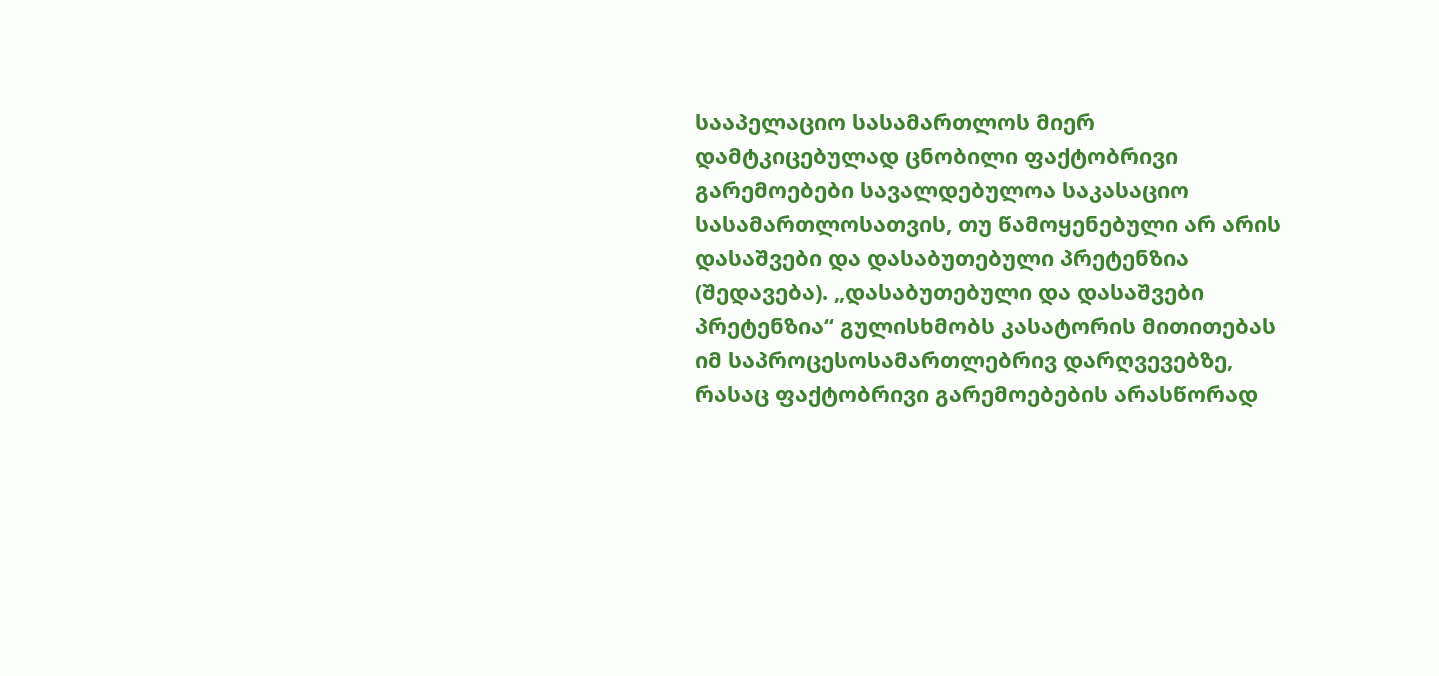სააპელაციო სასამართლოს მიერ დამტკიცებულად ცნობილი ფაქტობრივი გარემოებები სავალდებულოა საკასაციო სასამართლოსათვის, თუ წამოყენებული არ არის დასაშვები და დასაბუთებული პრეტენზია (შედავება). „დასაბუთებული და დასაშვები პრეტენზია“ გულისხმობს კასატორის მითითებას იმ საპროცესოსამართლებრივ დარღვევებზე, რასაც ფაქტობრივი გარემოებების არასწორად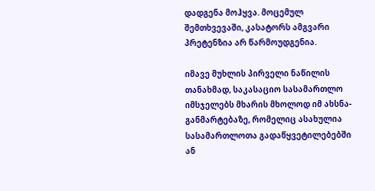დადგენა მოჰყვა. მოცემულ შემთხვევაში, კასატორს ამგვარი პრეტენზია არ წარმოუდგენია.

იმავე მუხლის პირველი ნაწილის თანახმად, საკასაციო სასამართლო იმსჯელებს მხარის მხოლოდ იმ ახსნა-განმარტებაზე, რომელიც ასახულია სასამართლოთა გადაწყვეტილებებში ან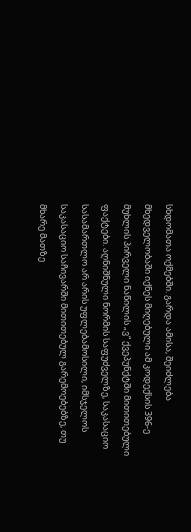სხდომათა ოქმებში. გარდა ამისა, შეიძლება მხედველობაში იქნეს მიღებული ამ კოდექსის 396-ე მუხლის პირველი ნაწილის „ვ“ ქვეპუნქტში მითითებული ფაქტები. აღნიშნული ნორმის საფუძველზე, საკასაციო სასამართლო არ არის უფლებამოსილი, იმსჯელოს საკასაციო საჩივარში მითითებულ გარემოებებზე, თუ მხარე მათზე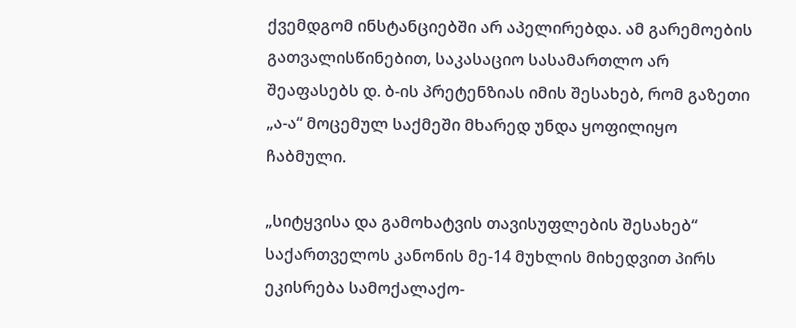ქვემდგომ ინსტანციებში არ აპელირებდა. ამ გარემოების გათვალისწინებით, საკასაციო სასამართლო არ შეაფასებს დ. ბ-ის პრეტენზიას იმის შესახებ, რომ გაზეთი „ა-ა“ მოცემულ საქმეში მხარედ უნდა ყოფილიყო ჩაბმული.

„სიტყვისა და გამოხატვის თავისუფლების შესახებ“ საქართველოს კანონის მე-14 მუხლის მიხედვით პირს ეკისრება სამოქალაქო-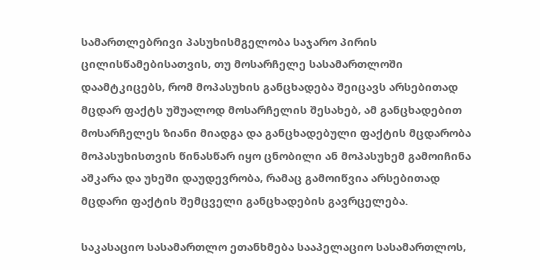სამართლებრივი პასუხისმგელობა საჯარო პირის ცილისწამებისათვის, თუ მოსარჩელე სასამართლოში დაამტკიცებს, რომ მოპასუხის განცხადება შეიცავს არსებითად მცდარ ფაქტს უშუალოდ მოსარჩელის შესახებ, ამ განცხადებით მოსარჩელეს ზიანი მიადგა და განცხადებული ფაქტის მცდარობა მოპასუხისთვის წინასწარ იყო ცნობილი ან მოპასუხემ გამოიჩინა აშკარა და უხეში დაუდევრობა, რამაც გამოიწვია არსებითად მცდარი ფაქტის შემცველი განცხადების გავრცელება.

საკასაციო სასამართლო ეთანხმება სააპელაციო სასამართლოს,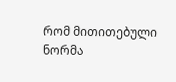რომ მითითებული ნორმა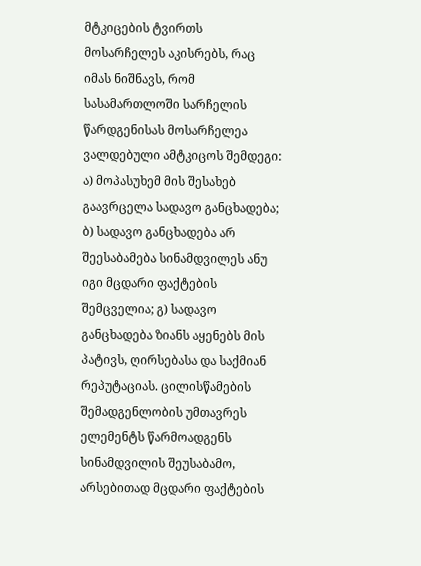მტკიცების ტვირთს მოსარჩელეს აკისრებს, რაც იმას ნიშნავს, რომ სასამართლოში სარჩელის წარდგენისას მოსარჩელეა ვალდებული ამტკიცოს შემდეგი: ა) მოპასუხემ მის შესახებ გაავრცელა სადავო განცხადება; ბ) სადავო განცხადება არ შეესაბამება სინამდვილეს ანუ იგი მცდარი ფაქტების შემცველია; გ) სადავო განცხადება ზიანს აყენებს მის პატივს, ღირსებასა და საქმიან რეპუტაციას. ცილისწამების შემადგენლობის უმთავრეს ელემენტს წარმოადგენს სინამდვილის შეუსაბამო, არსებითად მცდარი ფაქტების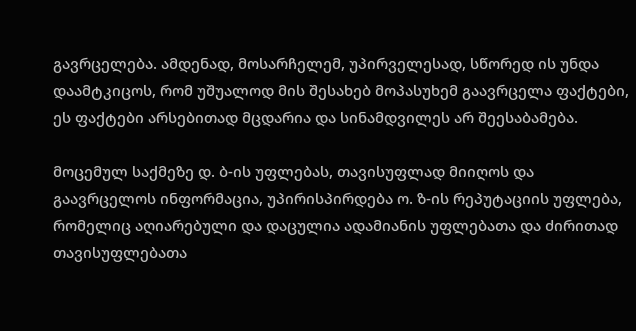გავრცელება. ამდენად, მოსარჩელემ, უპირველესად, სწორედ ის უნდა დაამტკიცოს, რომ უშუალოდ მის შესახებ მოპასუხემ გაავრცელა ფაქტები, ეს ფაქტები არსებითად მცდარია და სინამდვილეს არ შეესაბამება.

მოცემულ საქმეზე დ. ბ-ის უფლებას, თავისუფლად მიიღოს და გაავრცელოს ინფორმაცია, უპირისპირდება ო. ზ-ის რეპუტაციის უფლება, რომელიც აღიარებული და დაცულია ადამიანის უფლებათა და ძირითად თავისუფლებათა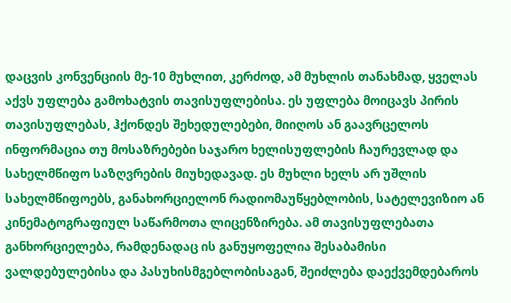დაცვის კონვენციის მე-10 მუხლით, კერძოდ, ამ მუხლის თანახმად, ყველას აქვს უფლება გამოხატვის თავისუფლებისა. ეს უფლება მოიცავს პირის თავისუფლებას, ჰქონდეს შეხედულებები, მიიღოს ან გაავრცელოს ინფორმაცია თუ მოსაზრებები საჯარო ხელისუფლების ჩაურევლად და სახელმწიფო საზღვრების მიუხედავად. ეს მუხლი ხელს არ უშლის სახელმწიფოებს, განახორციელონ რადიომაუწყებლობის, სატელევიზიო ან კინემატოგრაფიულ საწარმოთა ლიცენზირება. ამ თავისუფლებათა განხორციელება, რამდენადაც ის განუყოფელია შესაბამისი ვალდებულებისა და პასუხისმგებლობისაგან, შეიძლება დაექვემდებაროს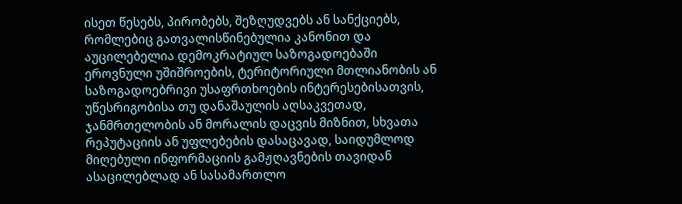ისეთ წესებს, პირობებს, შეზღუდვებს ან სანქციებს, რომლებიც გათვალისწინებულია კანონით და აუცილებელია დემოკრატიულ საზოგადოებაში ეროვნული უშიშროების, ტერიტორიული მთლიანობის ან საზოგადოებრივი უსაფრთხოების ინტერესებისათვის, უწესრიგობისა თუ დანაშაულის აღსაკვეთად, ჯანმრთელობის ან მორალის დაცვის მიზნით, სხვათა რეპუტაციის ან უფლებების დასაცავად, საიდუმლოდ მიღებული ინფორმაციის გამჟღავნების თავიდან ასაცილებლად ან სასამართლო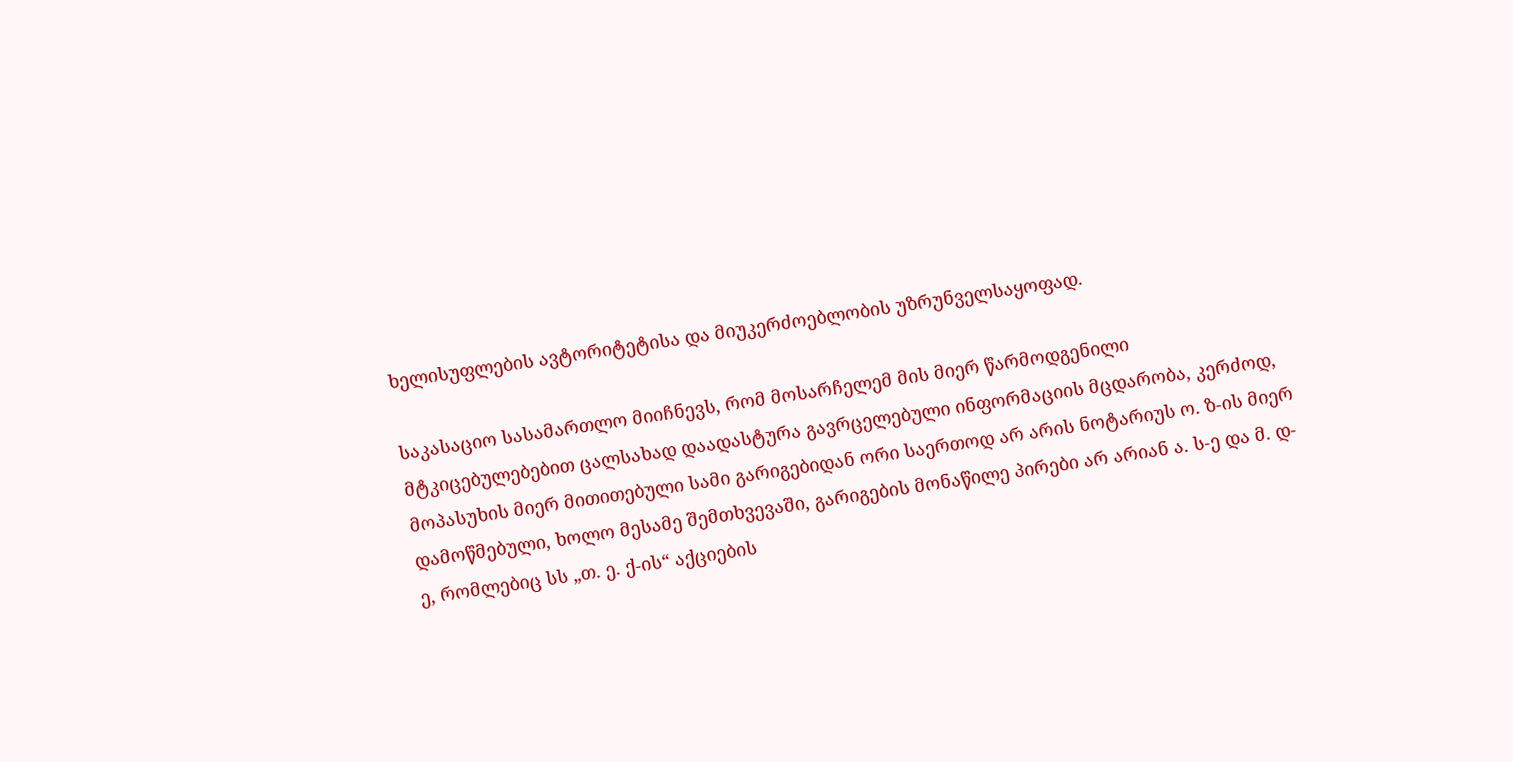ხელისუფლების ავტორიტეტისა და მიუკერძოებლობის უზრუნველსაყოფად.

საკასაციო სასამართლო მიიჩნევს, რომ მოსარჩელემ მის მიერ წარმოდგენილი მტკიცებულებებით ცალსახად დაადასტურა გავრცელებული ინფორმაციის მცდარობა, კერძოდ, მოპასუხის მიერ მითითებული სამი გარიგებიდან ორი საერთოდ არ არის ნოტარიუს ო. ზ-ის მიერ დამოწმებული, ხოლო მესამე შემთხვევაში, გარიგების მონაწილე პირები არ არიან ა. ს-ე და მ. დ-ე, რომლებიც სს „თ. ე. ქ-ის“ აქციების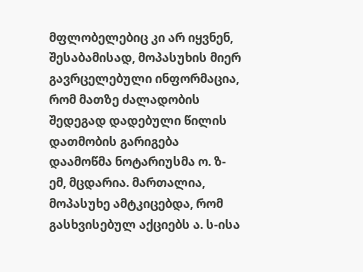მფლობელებიც კი არ იყვნენ, შესაბამისად, მოპასუხის მიერ გავრცელებული ინფორმაცია, რომ მათზე ძალადობის შედეგად დადებული წილის დათმობის გარიგება დაამოწმა ნოტარიუსმა ო. ზ-ემ, მცდარია. მართალია, მოპასუხე ამტკიცებდა, რომ გასხვისებულ აქციებს ა. ს-ისა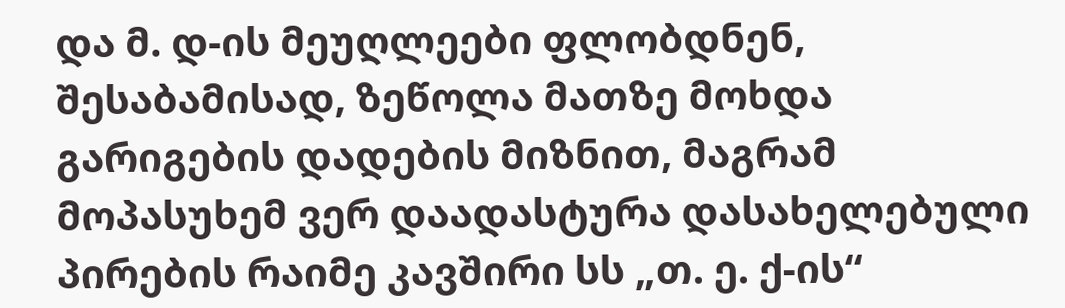და მ. დ-ის მეუღლეები ფლობდნენ, შესაბამისად, ზეწოლა მათზე მოხდა გარიგების დადების მიზნით, მაგრამ მოპასუხემ ვერ დაადასტურა დასახელებული პირების რაიმე კავშირი სს „თ. ე. ქ-ის“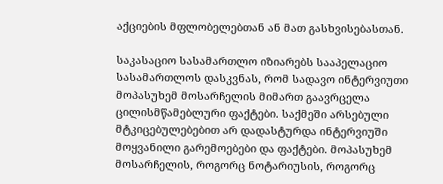აქციების მფლობელებთან ან მათ გასხვისებასთან.

საკასაციო სასამართლო იზიარებს სააპელაციო სასამართლოს დასკვნას, რომ სადავო ინტერვიუთი მოპასუხემ მოსარჩელის მიმართ გაავრცელა ცილისმწამებლური ფაქტები. საქმეში არსებული მტკიცებულებებით არ დადასტურდა ინტერვიუში მოყვანილი გარემოებები და ფაქტები. მოპასუხემ მოსარჩელის, როგორც ნოტარიუსის, როგორც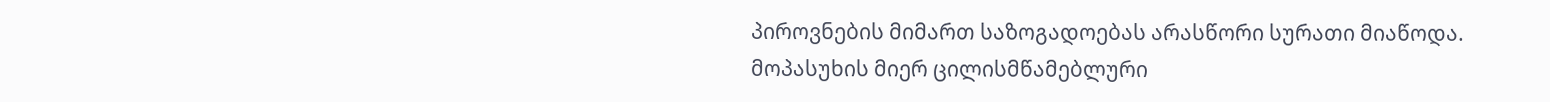პიროვნების მიმართ საზოგადოებას არასწორი სურათი მიაწოდა. მოპასუხის მიერ ცილისმწამებლური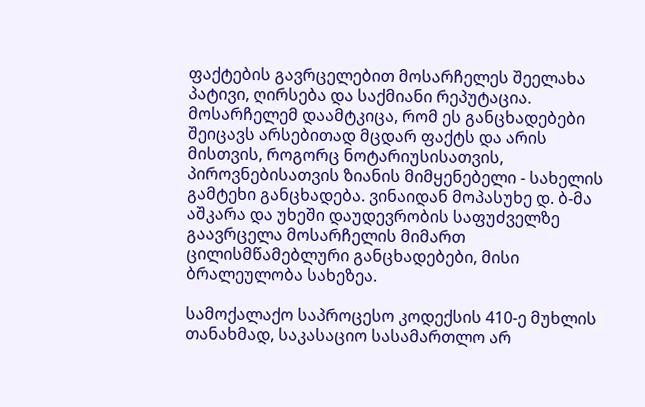ფაქტების გავრცელებით მოსარჩელეს შეელახა პატივი, ღირსება და საქმიანი რეპუტაცია. მოსარჩელემ დაამტკიცა, რომ ეს განცხადებები შეიცავს არსებითად მცდარ ფაქტს და არის მისთვის, როგორც ნოტარიუსისათვის, პიროვნებისათვის ზიანის მიმყენებელი - სახელის გამტეხი განცხადება. ვინაიდან მოპასუხე დ. ბ-მა აშკარა და უხეში დაუდევრობის საფუძველზე გაავრცელა მოსარჩელის მიმართ ცილისმწამებლური განცხადებები, მისი ბრალეულობა სახეზეა.

სამოქალაქო საპროცესო კოდექსის 410-ე მუხლის თანახმად, საკასაციო სასამართლო არ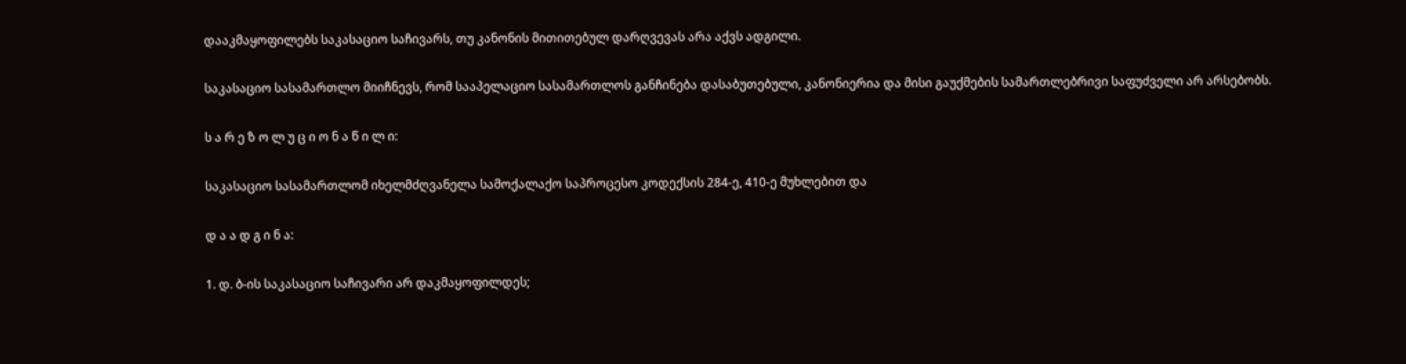დააკმაყოფილებს საკასაციო საჩივარს, თუ კანონის მითითებულ დარღვევას არა აქვს ადგილი.

საკასაციო სასამართლო მიიჩნევს, რომ სააპელაციო სასამართლოს განჩინება დასაბუთებული, კანონიერია და მისი გაუქმების სამართლებრივი საფუძველი არ არსებობს.

ს ა რ ე ზ ო ლ უ ც ი ო ნ ა წ ი ლ ი:

საკასაციო სასამართლომ იხელმძღვანელა სამოქალაქო საპროცესო კოდექსის 284-ე, 410-ე მუხლებით და

დ ა ა დ გ ი ნ ა:

1. დ. ბ-ის საკასაციო საჩივარი არ დაკმაყოფილდეს;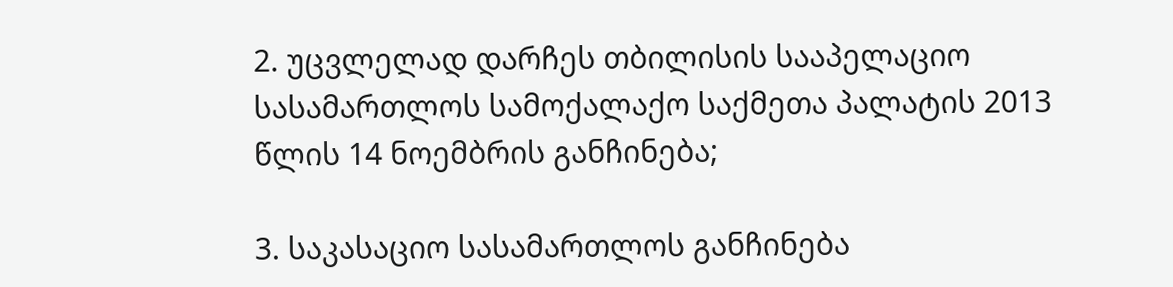2. უცვლელად დარჩეს თბილისის სააპელაციო სასამართლოს სამოქალაქო საქმეთა პალატის 2013 წლის 14 ნოემბრის განჩინება;

3. საკასაციო სასამართლოს განჩინება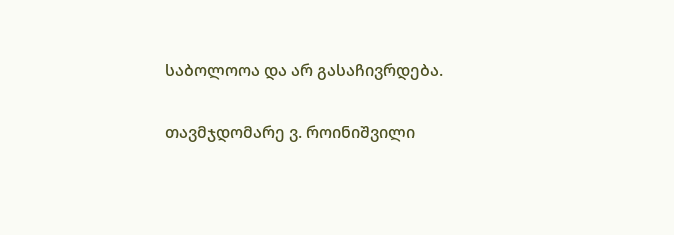საბოლოოა და არ გასაჩივრდება.

თავმჯდომარე ვ. როინიშვილი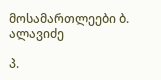მოსამართლეები ბ. ალავიძე

პ.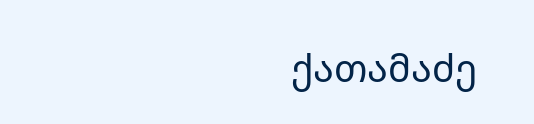ქათამაძე